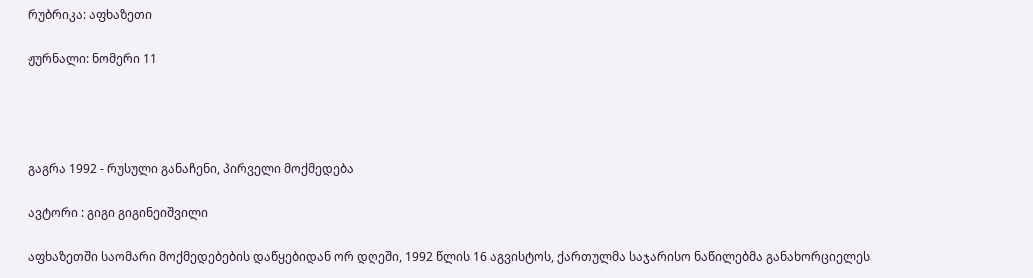რუბრიკა: აფხაზეთი

ჟურნალი: ნომერი 11




გაგრა 1992 - რუსული განაჩენი, პირველი მოქმედება

ავტორი : გიგი გიგინეიშვილი

აფხაზეთში საომარი მოქმედებების დაწყებიდან ორ დღეში, 1992 წლის 16 აგვისტოს, ქართულმა საჯარისო ნაწილებმა განახორციელეს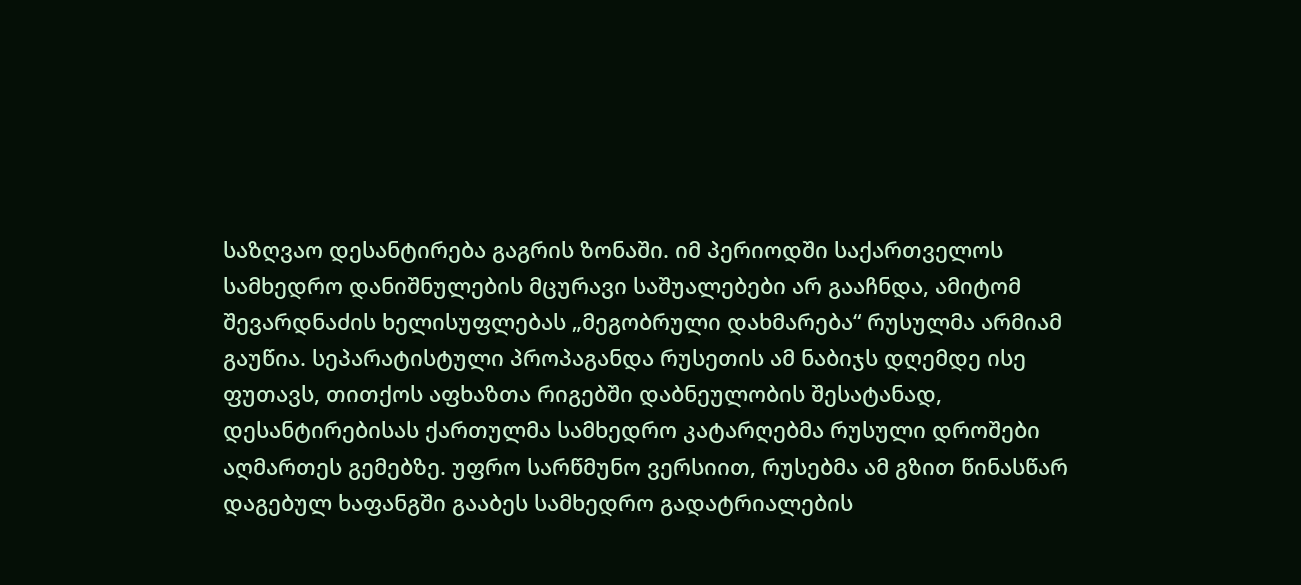საზღვაო დესანტირება გაგრის ზონაში. იმ პერიოდში საქართველოს სამხედრო დანიშნულების მცურავი საშუალებები არ გააჩნდა, ამიტომ შევარდნაძის ხელისუფლებას „მეგობრული დახმარება“ რუსულმა არმიამ გაუწია. სეპარატისტული პროპაგანდა რუსეთის ამ ნაბიჯს დღემდე ისე ფუთავს, თითქოს აფხაზთა რიგებში დაბნეულობის შესატანად, დესანტირებისას ქართულმა სამხედრო კატარღებმა რუსული დროშები აღმართეს გემებზე. უფრო სარწმუნო ვერსიით, რუსებმა ამ გზით წინასწარ დაგებულ ხაფანგში გააბეს სამხედრო გადატრიალების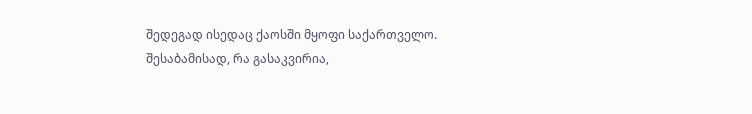შედეგად ისედაც ქაოსში მყოფი საქართველო. შესაბამისად, რა გასაკვირია,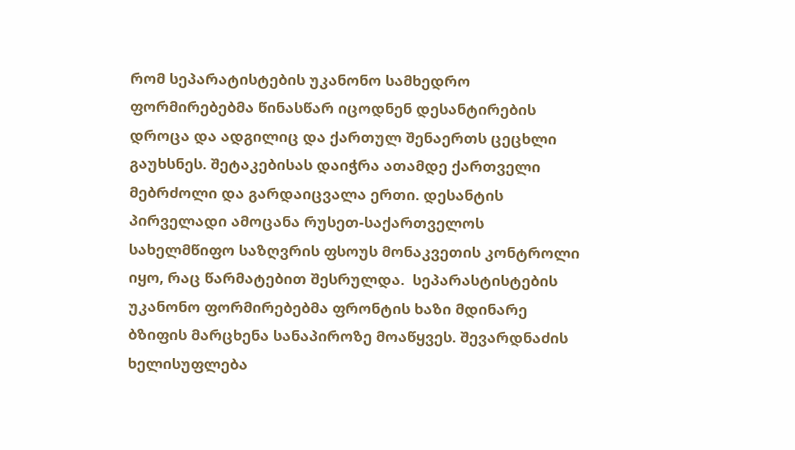რომ სეპარატისტების უკანონო სამხედრო ფორმირებებმა წინასწარ იცოდნენ დესანტირების დროცა და ადგილიც და ქართულ შენაერთს ცეცხლი გაუხსნეს. შეტაკებისას დაიჭრა ათამდე ქართველი მებრძოლი და გარდაიცვალა ერთი. დესანტის პირველადი ამოცანა რუსეთ-საქართველოს სახელმწიფო საზღვრის ფსოუს მონაკვეთის კონტროლი იყო, რაც წარმატებით შესრულდა.  სეპარასტისტების უკანონო ფორმირებებმა ფრონტის ხაზი მდინარე ბზიფის მარცხენა სანაპიროზე მოაწყვეს. შევარდნაძის ხელისუფლება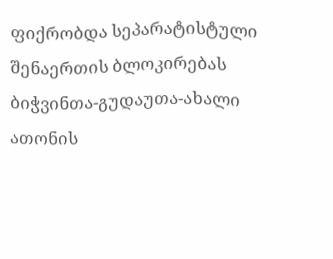ფიქრობდა სეპარატისტული შენაერთის ბლოკირებას ბიჭვინთა-გუდაუთა-ახალი ათონის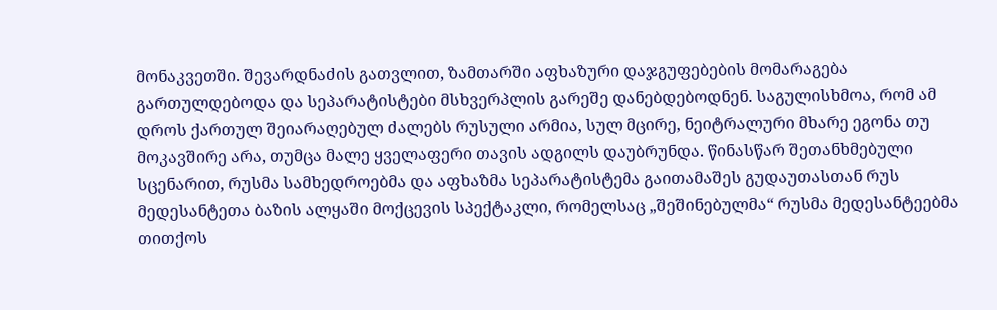მონაკვეთში. შევარდნაძის გათვლით, ზამთარში აფხაზური დაჯგუფებების მომარაგება გართულდებოდა და სეპარატისტები მსხვერპლის გარეშე დანებდებოდნენ. საგულისხმოა, რომ ამ დროს ქართულ შეიარაღებულ ძალებს რუსული არმია, სულ მცირე, ნეიტრალური მხარე ეგონა თუ მოკავშირე არა, თუმცა მალე ყველაფერი თავის ადგილს დაუბრუნდა. წინასწარ შეთანხმებული სცენარით, რუსმა სამხედროებმა და აფხაზმა სეპარატისტემა გაითამაშეს გუდაუთასთან რუს მედესანტეთა ბაზის ალყაში მოქცევის სპექტაკლი, რომელსაც „შეშინებულმა“ რუსმა მედესანტეებმა თითქოს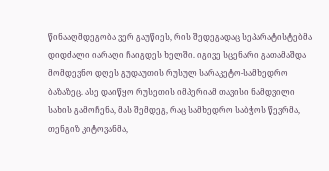წინააღმდეგობა ვერ გაუწიეს, რის შედეგადაც სეპარატისტებმა დიდძალი იარაღი ჩაიგდეს ხელში. იგივე სცენარი გათამაშდა მომდევნო დღეს გუდაუთის რუსულ სარაკეტო-სამხედრო ბაზაზეც. ასე დაიწყო რუსეთის იმპერიამ თავისი ნამდვილი სახის გამოჩენა, მას შემდეგ, რაც სამხედრო საბჭოს წევრმა, თენგიზ კიტოვანმა,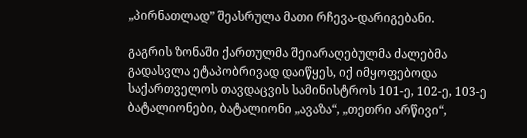„პირნათლად” შეასრულა მათი რჩევა-დარიგებანი.

გაგრის ზონაში ქართულმა შეიარაღებულმა ძალებმა გადასვლა ეტაპობრივად დაიწყეს, იქ იმყოფებოდა საქართველოს თავდაცვის სამინისტროს 101-ე, 102-ე, 103-ე ბატალიონები, ბატალიონი „ავაზა“, „თეთრი არწივი“,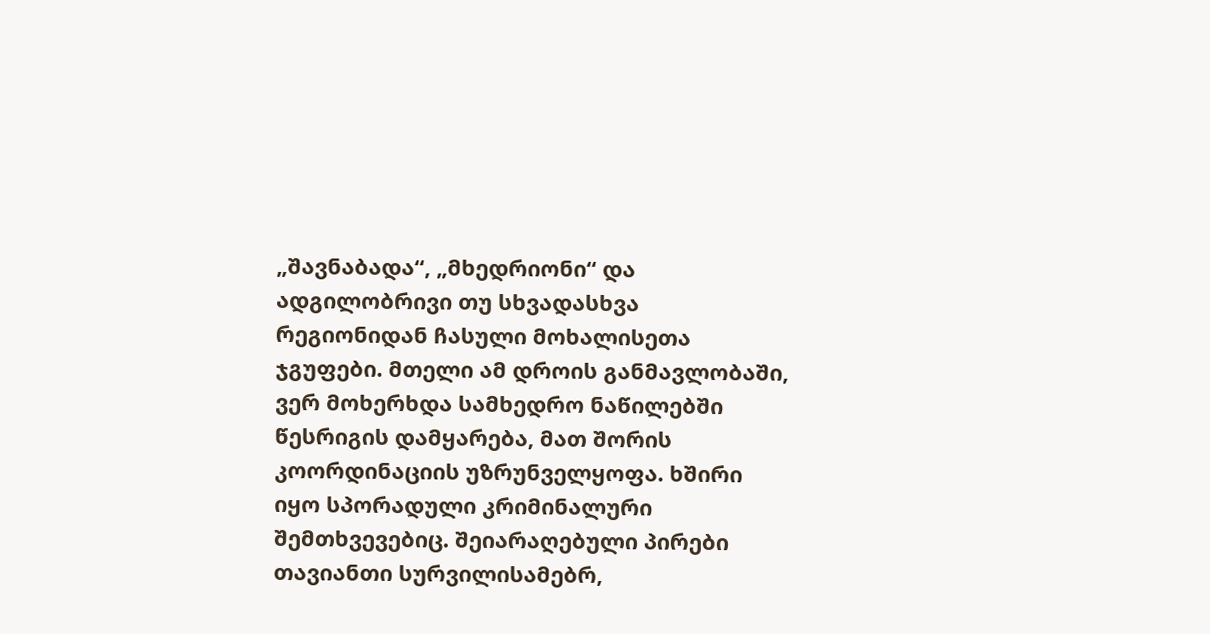„შავნაბადა“, „მხედრიონი“ და ადგილობრივი თუ სხვადასხვა რეგიონიდან ჩასული მოხალისეთა ჯგუფები. მთელი ამ დროის განმავლობაში, ვერ მოხერხდა სამხედრო ნაწილებში წესრიგის დამყარება, მათ შორის კოორდინაციის უზრუნველყოფა. ხშირი იყო სპორადული კრიმინალური შემთხვევებიც. შეიარაღებული პირები თავიანთი სურვილისამებრ,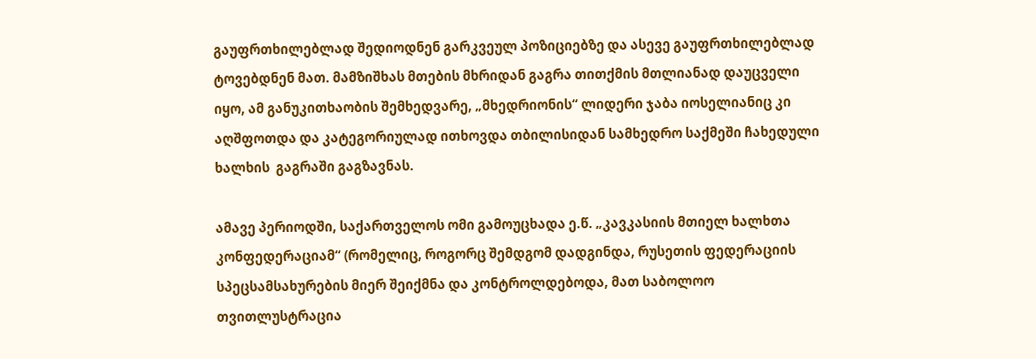გაუფრთხილებლად შედიოდნენ გარკვეულ პოზიციებზე და ასევე გაუფრთხილებლად  ტოვებდნენ მათ. მამზიშხას მთების მხრიდან გაგრა თითქმის მთლიანად დაუცველი იყო, ამ განუკითხაობის შემხედვარე, „მხედრიონის“ ლიდერი ჯაბა იოსელიანიც კი აღშფოთდა და კატეგორიულად ითხოვდა თბილისიდან სამხედრო საქმეში ჩახედული ხალხის  გაგრაში გაგზავნას.

ამავე პერიოდში, საქართველოს ომი გამოუცხადა ე.წ. „კავკასიის მთიელ ხალხთა კონფედერაციამ“ (რომელიც, როგორც შემდგომ დადგინდა, რუსეთის ფედერაციის სპეცსამსახურების მიერ შეიქმნა და კონტროლდებოდა, მათ საბოლოო თვითლუსტრაცია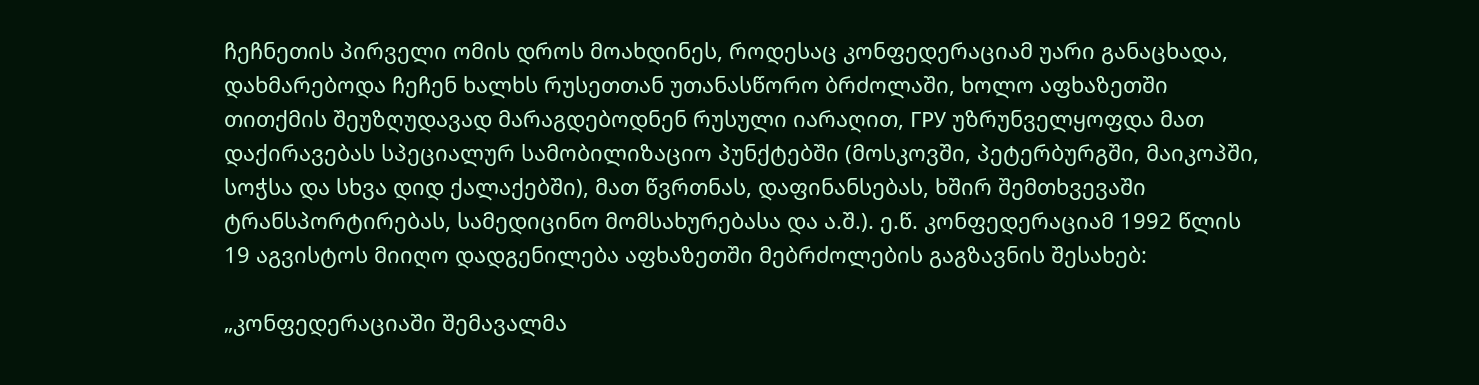ჩეჩნეთის პირველი ომის დროს მოახდინეს, როდესაც კონფედერაციამ უარი განაცხადა, დახმარებოდა ჩეჩენ ხალხს რუსეთთან უთანასწორო ბრძოლაში, ხოლო აფხაზეთში თითქმის შეუზღუდავად მარაგდებოდნენ რუსული იარაღით, ГРУ უზრუნველყოფდა მათ დაქირავებას სპეციალურ სამობილიზაციო პუნქტებში (მოსკოვში, პეტერბურგში, მაიკოპში, სოჭსა და სხვა დიდ ქალაქებში), მათ წვრთნას, დაფინანსებას, ხშირ შემთხვევაში ტრანსპორტირებას, სამედიცინო მომსახურებასა და ა.შ.). ე.წ. კონფედერაციამ 1992 წლის 19 აგვისტოს მიიღო დადგენილება აფხაზეთში მებრძოლების გაგზავნის შესახებ:

„კონფედერაციაში შემავალმა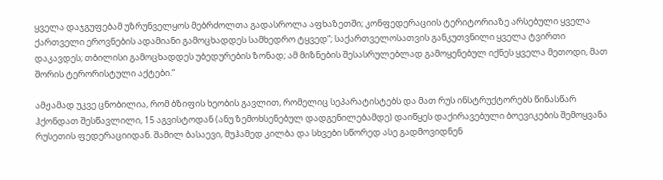ყველა დაჯგუფებამ უზრუნველყოს მებრძოლთა გადასროლა აფხაზეთში; კონფედერაციის ტერიტორიაზე არსებული ყველა ქართველი ეროვნების ადამიანი გამოცხადდეს სამხედრო ტყვედ“; საქართველოსათვის განკუთვნილი ყველა ტვირთი დაკავდეს; თბილისი გამოცხადდეს უბედურების ზონად; ამ მიზნების შესასრულებლად გამოყენებულ იქნეს ყველა მეთოდი, მათ შორის ტერორისტული აქტები.“

ამჟამად უკვე ცნობილია, რომ ბზიფის ხეობის გავლით, რომელიც სეპარატისტებს და მათ რუს ინსტრუქტორებს წინასწარ ჰქონდათ შესწავლილი, 15 აგვისტოდან (ანუ ზემოხსენებულ დადგენილებამდე) დაიწყეს დაქირავებული ბოევიკების შემოყვანა რუსეთის ფედერაციიდან. შამილ ბასაევი, მუჰამედ კილბა და სხვები სწორედ ასე გადმოვიდნენ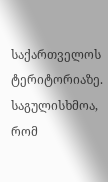საქართველოს ტერიტორიაზე. საგულისხმოა, რომ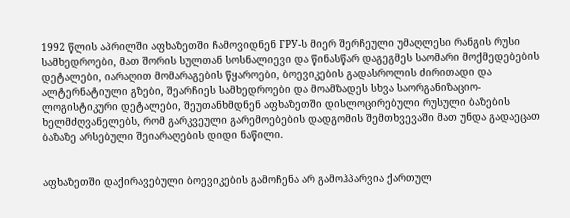1992 წლის აპრილში აფხაზეთში ჩამოვიდნენ ГРУ-ს მიერ შერჩეული უმაღლესი რანგის რუსი სამხედროები, მათ შორის სულთან სოსნალიევი და წინასწარ დაგეგმეს საომარი მოქმედებების დეტალები, იარაღით მომარაგების წყაროები, ბოევიკების გადასროლის ძირითადი და ალტერნატიული გზები, შეარჩიეს სამხედროები და მოამზადეს სხვა საორგანიზაციო-ლოგისტიკური დეტალები, შეუთანხმდნენ აფხაზეთში დისლოცირებული რუსული ბაზების ხელმძღვანელებს, რომ გარკვეული გარემოებების დადგომის შემთხვევაში მათ უნდა გადაეცათ ბაზაზე არსებული შეიარაღების დიდი ნაწილი.


აფხაზეთში დაქირავებული ბოევიკების გამოჩენა არ გამოჰპარვია ქართულ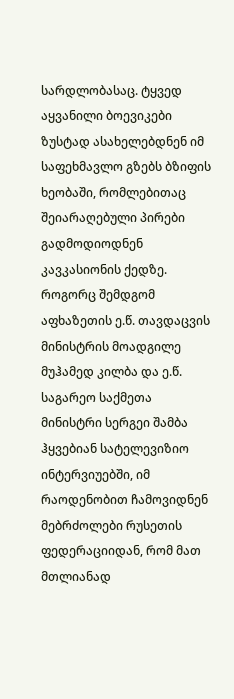სარდლობასაც. ტყვედ აყვანილი ბოევიკები ზუსტად ასახელებდნენ იმ საფეხმავლო გზებს ბზიფის ხეობაში, რომლებითაც შეიარაღებული პირები გადმოდიოდნენ კავკასიონის ქედზე. როგორც შემდგომ  აფხაზეთის ე.წ. თავდაცვის მინისტრის მოადგილე მუჰამედ კილბა და ე.წ. საგარეო საქმეთა მინისტრი სერგეი შამბა ჰყვებიან სატელევიზიო ინტერვიუებში, იმ რაოდენობით ჩამოვიდნენ მებრძოლები რუსეთის ფედერაციიდან, რომ მათ მთლიანად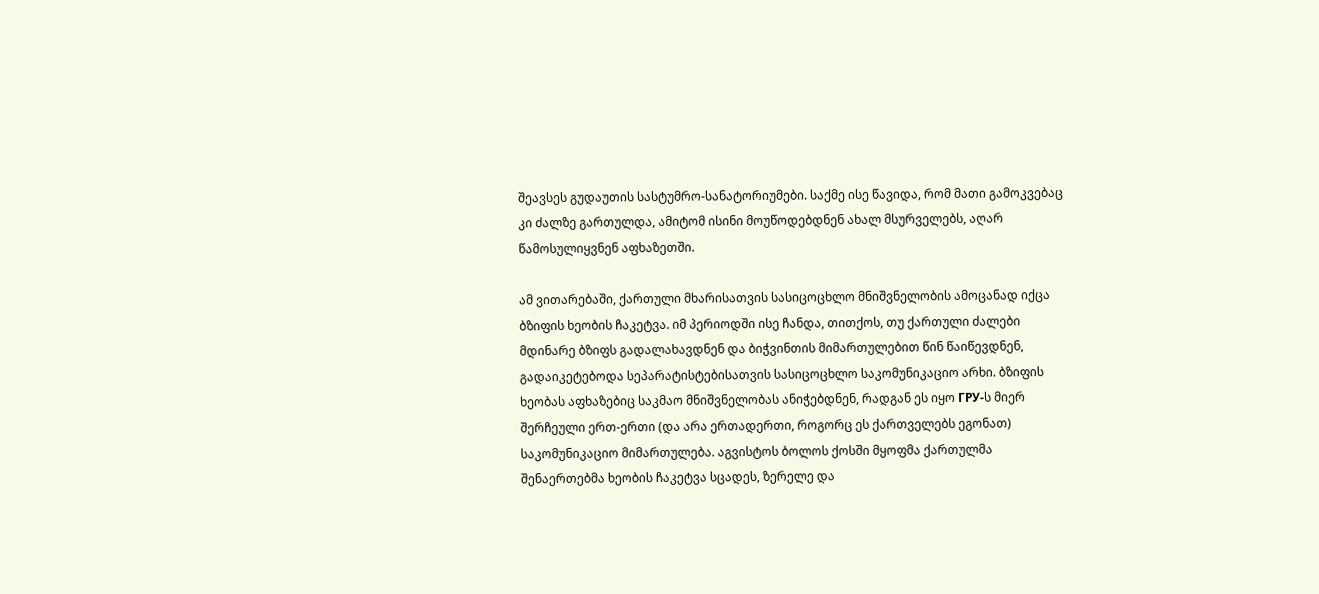შეავსეს გუდაუთის სასტუმრო-სანატორიუმები. საქმე ისე წავიდა, რომ მათი გამოკვებაც კი ძალზე გართულდა, ამიტომ ისინი მოუწოდებდნენ ახალ მსურველებს, აღარ წამოსულიყვნენ აფხაზეთში.

ამ ვითარებაში, ქართული მხარისათვის სასიცოცხლო მნიშვნელობის ამოცანად იქცა ბზიფის ხეობის ჩაკეტვა. იმ პერიოდში ისე ჩანდა, თითქოს, თუ ქართული ძალები მდინარე ბზიფს გადალახავდნენ და ბიჭვინთის მიმართულებით წინ წაიწევდნენ, გადაიკეტებოდა სეპარატისტებისათვის სასიცოცხლო საკომუნიკაციო არხი. ბზიფის ხეობას აფხაზებიც საკმაო მნიშვნელობას ანიჭებდნენ, რადგან ეს იყო ГРУ-ს მიერ შერჩეული ერთ-ერთი (და არა ერთადერთი, როგორც ეს ქართველებს ეგონათ) საკომუნიკაციო მიმართულება. აგვისტოს ბოლოს ქოსში მყოფმა ქართულმა შენაერთებმა ხეობის ჩაკეტვა სცადეს, ზერელე და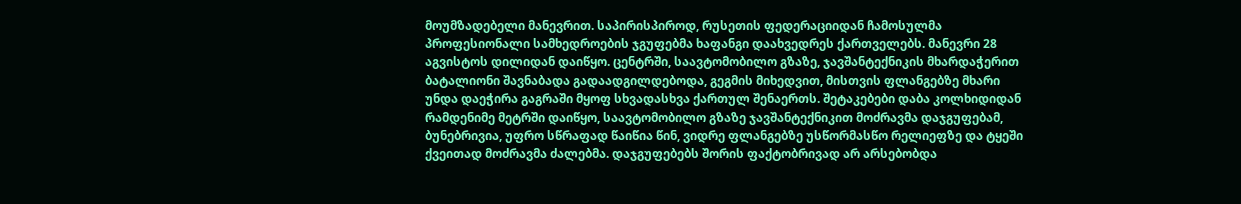მოუმზადებელი მანევრით. საპირისპიროდ, რუსეთის ფედერაციიდან ჩამოსულმა პროფესიონალი სამხედროების ჯგუფებმა ხაფანგი დაახვედრეს ქართველებს. მანევრი 28 აგვისტოს დილიდან დაიწყო. ცენტრში, საავტომობილო გზაზე, ჯავშანტექნიკის მხარდაჭერით ბატალიონი შავნაბადა გადაადგილდებოდა, გეგმის მიხედვით, მისთვის ფლანგებზე მხარი უნდა დაეჭირა გაგრაში მყოფ სხვადასხვა ქართულ შენაერთს. შეტაკებები დაბა კოლხიდიდან რამდენიმე მეტრში დაიწყო, საავტომობილო გზაზე ჯავშანტექნიკით მოძრავმა დაჯგუფებამ, ბუნებრივია, უფრო სწრაფად წაიწია წინ, ვიდრე ფლანგებზე უსწორმასწო რელიეფზე და ტყეში ქვეითად მოძრავმა ძალებმა. დაჯგუფებებს შორის ფაქტობრივად არ არსებობდა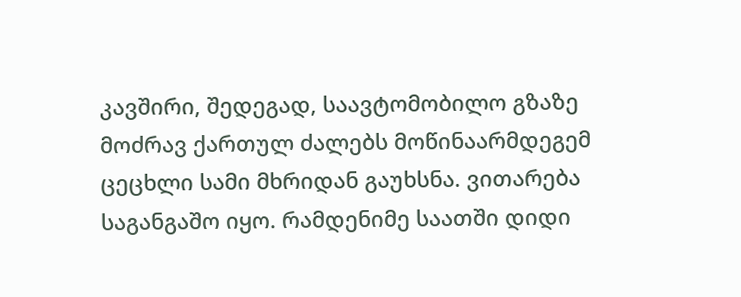კავშირი, შედეგად, საავტომობილო გზაზე მოძრავ ქართულ ძალებს მოწინაარმდეგემ ცეცხლი სამი მხრიდან გაუხსნა. ვითარება საგანგაშო იყო. რამდენიმე საათში დიდი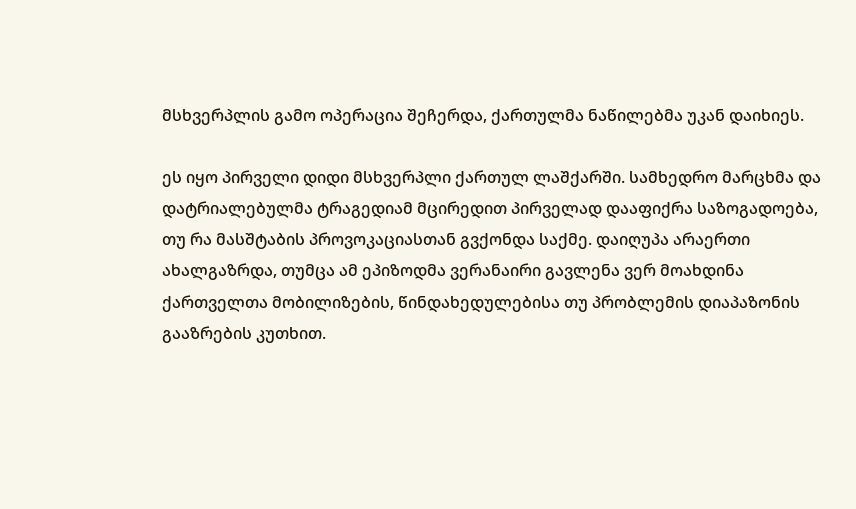მსხვერპლის გამო ოპერაცია შეჩერდა, ქართულმა ნაწილებმა უკან დაიხიეს.

ეს იყო პირველი დიდი მსხვერპლი ქართულ ლაშქარში. სამხედრო მარცხმა და დატრიალებულმა ტრაგედიამ მცირედით პირველად დააფიქრა საზოგადოება, თუ რა მასშტაბის პროვოკაციასთან გვქონდა საქმე. დაიღუპა არაერთი ახალგაზრდა, თუმცა ამ ეპიზოდმა ვერანაირი გავლენა ვერ მოახდინა ქართველთა მობილიზების, წინდახედულებისა თუ პრობლემის დიაპაზონის გააზრების კუთხით.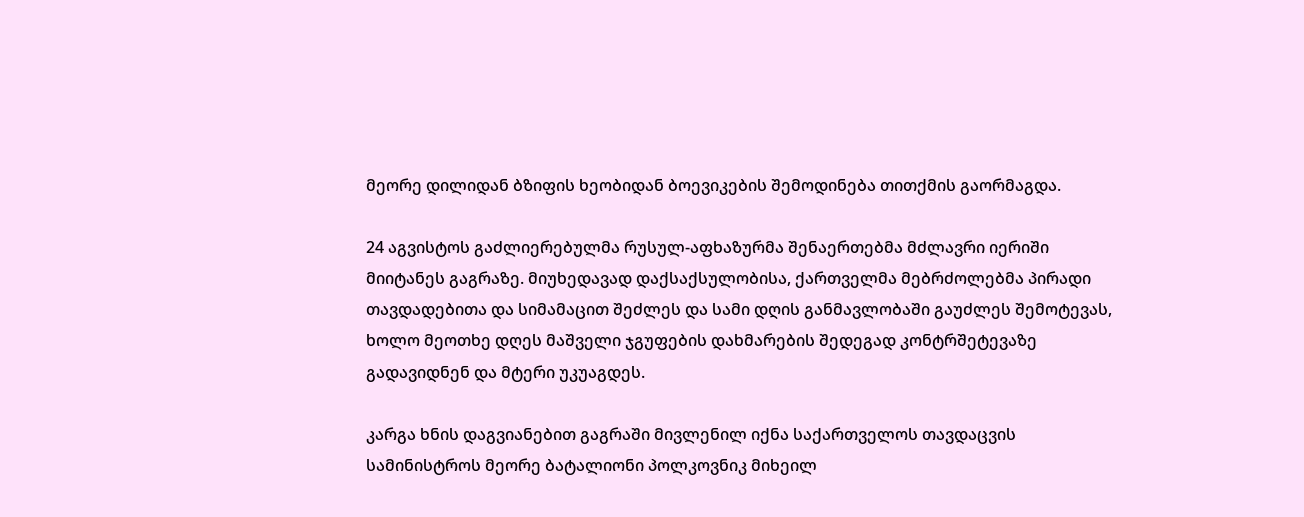მეორე დილიდან ბზიფის ხეობიდან ბოევიკების შემოდინება თითქმის გაორმაგდა.

24 აგვისტოს გაძლიერებულმა რუსულ-აფხაზურმა შენაერთებმა მძლავრი იერიში მიიტანეს გაგრაზე. მიუხედავად დაქსაქსულობისა, ქართველმა მებრძოლებმა პირადი თავდადებითა და სიმამაცით შეძლეს და სამი დღის განმავლობაში გაუძლეს შემოტევას, ხოლო მეოთხე დღეს მაშველი ჯგუფების დახმარების შედეგად კონტრშეტევაზე გადავიდნენ და მტერი უკუაგდეს.

კარგა ხნის დაგვიანებით გაგრაში მივლენილ იქნა საქართველოს თავდაცვის სამინისტროს მეორე ბატალიონი პოლკოვნიკ მიხეილ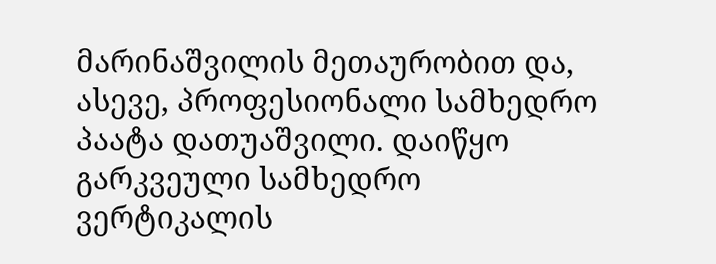მარინაშვილის მეთაურობით და, ასევე, პროფესიონალი სამხედრო პაატა დათუაშვილი. დაიწყო გარკვეული სამხედრო  ვერტიკალის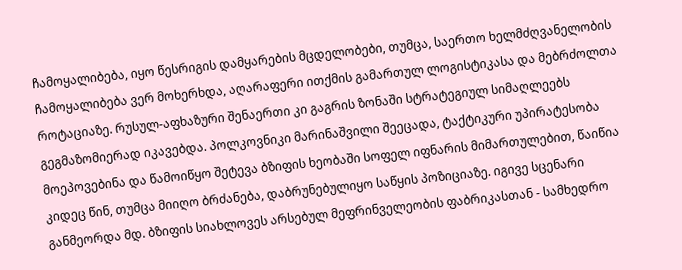ჩამოყალიბება, იყო წესრიგის დამყარების მცდელობები, თუმცა, საერთო ხელმძღვანელობის ჩამოყალიბება ვერ მოხერხდა, აღარაფერი ითქმის გამართულ ლოგისტიკასა და მებრძოლთა როტაციაზე. რუსულ-აფხაზური შენაერთი კი გაგრის ზონაში სტრატეგიულ სიმაღლეებს გეგმაზომიერად იკავებდა. პოლკოვნიკი მარინაშვილი შეეცადა, ტაქტიკური უპირატესობა მოეპოვებინა და წამოიწყო შეტევა ბზიფის ხეობაში სოფელ იფნარის მიმართულებით, წაიწია კიდეც წინ, თუმცა მიიღო ბრძანება, დაბრუნებულიყო საწყის პოზიციაზე. იგივე სცენარი განმეორდა მდ. ბზიფის სიახლოვეს არსებულ მეფრინველეობის ფაბრიკასთან - სამხედრო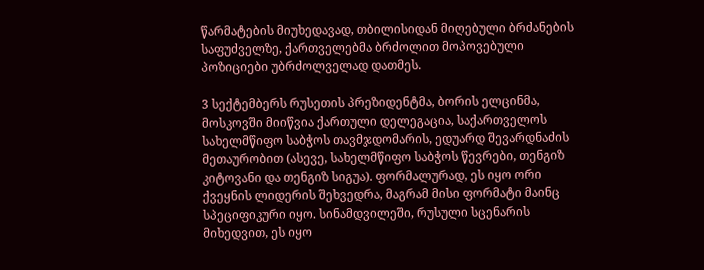წარმატების მიუხედავად, თბილისიდან მიღებული ბრძანების საფუძველზე, ქართველებმა ბრძოლით მოპოვებული პოზიციები უბრძოლველად დათმეს.

3 სექტემბერს რუსეთის პრეზიდენტმა, ბორის ელცინმა, მოსკოვში მიიწვია ქართული დელეგაცია, საქართველოს სახელმწიფო საბჭოს თავმჯდომარის, ედუარდ შევარდნაძის მეთაურობით (ასევე, სახელმწიფო საბჭოს წევრები, თენგიზ კიტოვანი და თენგიზ სიგუა). ფორმალურად, ეს იყო ორი ქვეყნის ლიდერის შეხვედრა, მაგრამ მისი ფორმატი მაინც სპეციფიკური იყო. სინამდვილეში, რუსული სცენარის მიხედვით, ეს იყო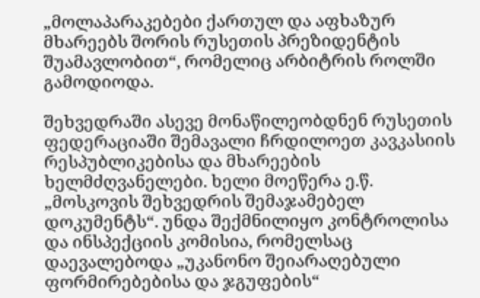„მოლაპარაკებები ქართულ და აფხაზურ მხარეებს შორის რუსეთის პრეზიდენტის შუამავლობით“, რომელიც არბიტრის როლში გამოდიოდა.

შეხვედრაში ასევე მონაწილეობდნენ რუსეთის ფედერაციაში შემავალი ჩრდილოეთ კავკასიის რესპუბლიკებისა და მხარეების ხელმძღვანელები. ხელი მოეწერა ე.წ. „მოსკოვის შეხვედრის შემაჯამებელ დოკუმენტს“. უნდა შექმნილიყო კონტროლისა და ინსპექციის კომისია, რომელსაც დაევალებოდა „უკანონო შეიარაღებული ფორმირებებისა და ჯგუფების“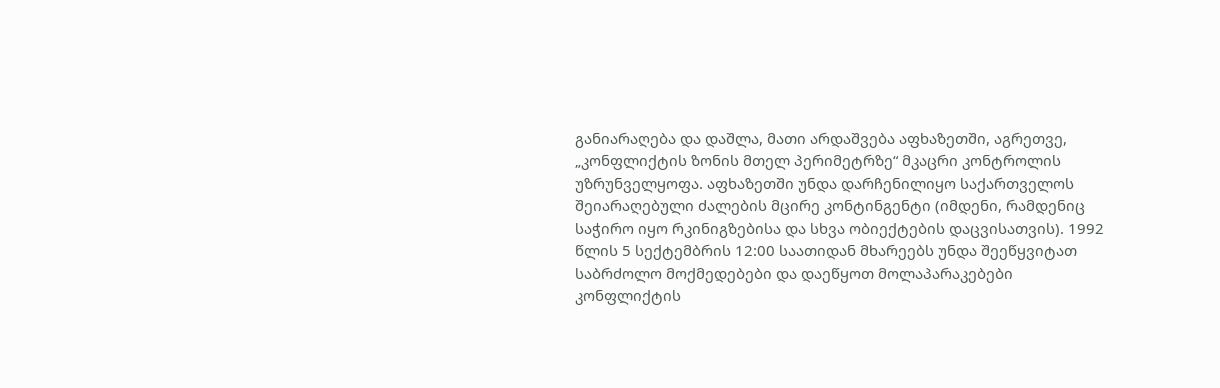განიარაღება და დაშლა, მათი არდაშვება აფხაზეთში, აგრეთვე, „კონფლიქტის ზონის მთელ პერიმეტრზე“ მკაცრი კონტროლის უზრუნველყოფა. აფხაზეთში უნდა დარჩენილიყო საქართველოს შეიარაღებული ძალების მცირე კონტინგენტი (იმდენი, რამდენიც საჭირო იყო რკინიგზებისა და სხვა ობიექტების დაცვისათვის). 1992 წლის 5 სექტემბრის 12:00 საათიდან მხარეებს უნდა შეეწყვიტათ საბრძოლო მოქმედებები და დაეწყოთ მოლაპარაკებები კონფლიქტის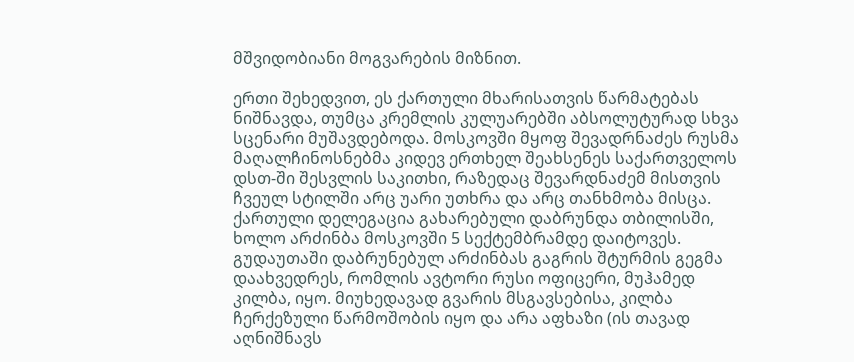მშვიდობიანი მოგვარების მიზნით.

ერთი შეხედვით, ეს ქართული მხარისათვის წარმატებას ნიშნავდა, თუმცა კრემლის კულუარებში აბსოლუტურად სხვა სცენარი მუშავდებოდა. მოსკოვში მყოფ შევადრნაძეს რუსმა მაღალჩინოსნებმა კიდევ ერთხელ შეახსენეს საქართველოს დსთ-ში შესვლის საკითხი, რაზედაც შევარდნაძემ მისთვის ჩვეულ სტილში არც უარი უთხრა და არც თანხმობა მისცა. ქართული დელეგაცია გახარებული დაბრუნდა თბილისში, ხოლო არძინბა მოსკოვში 5 სექტემბრამდე დაიტოვეს. გუდაუთაში დაბრუნებულ არძინბას გაგრის შტურმის გეგმა დაახვედრეს, რომლის ავტორი რუსი ოფიცერი, მუჰამედ კილბა, იყო. მიუხედავად გვარის მსგავსებისა, კილბა ჩერქეზული წარმოშობის იყო და არა აფხაზი (ის თავად აღნიშნავს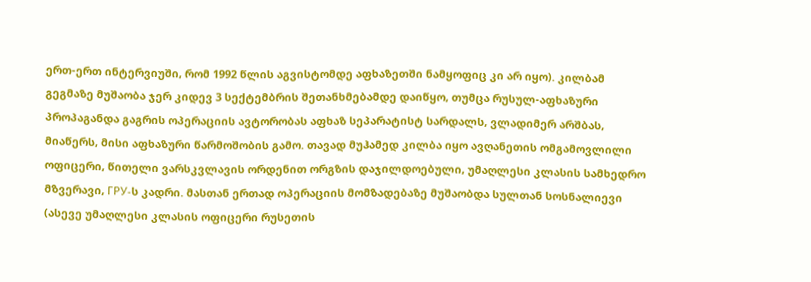ერთ-ერთ ინტერვიუში, რომ 1992 წლის აგვისტომდე აფხაზეთში ნამყოფიც კი არ იყო). კილბამ გეგმაზე მუშაობა ჯერ კიდევ 3 სექტემბრის შეთანხმებამდე დაიწყო, თუმცა რუსულ-აფხაზური პროპაგანდა გაგრის ოპერაციის ავტორობას აფხაზ სეპარატისტ სარდალს, ვლადიმერ არშბას, მიაწერს, მისი აფხაზური წარმოშობის გამო. თავად მუჰამედ კილბა იყო ავღანეთის ომგამოვლილი ოფიცერი, წითელი ვარსკვლავის ორდენით ორგზის დაჯილდოებული, უმაღლესი კლასის სამხედრო მზვერავი, ГРУ-ს კადრი. მასთან ერთად ოპერაციის მომზადებაზე მუშაობდა სულთან სოსნალიევი (ასევე უმაღლესი კლასის ოფიცერი რუსეთის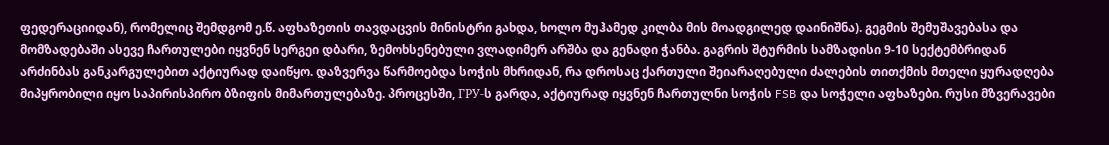ფედერაციიდან), რომელიც შემდგომ ე.წ. აფხაზეთის თავდაცვის მინისტრი გახდა, ხოლო მუჰამედ კილბა მის მოადგილედ დაინიშნა). გეგმის შემუშავებასა და მომზადებაში ასევე ჩართულები იყვნენ სერგეი დბარი, ზემოხსენებული ვლადიმერ არშბა და გენადი ჭანბა. გაგრის შტურმის სამზადისი 9-10 სექტემბრიდან არძინბას განკარგულებით აქტიურად დაიწყო. დაზვერვა წარმოებდა სოჭის მხრიდან, რა დროსაც ქართული შეიარაღებული ძალების თითქმის მთელი ყურადღება მიპყრობილი იყო საპირისპირო ბზიფის მიმართულებაზე. პროცესში, ГРУ-ს გარდა, აქტიურად იყვნენ ჩართულნი სოჭის FSB და სოჭელი აფხაზები. რუსი მზვერავები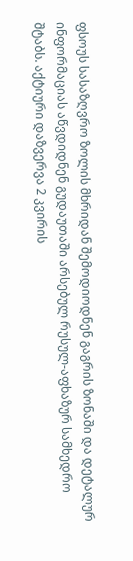ფსოუს სასაზღვრო ზოლის მხრიდან შემოდიოდნენ გაგრის ზონაში და დეტალურ ინფორმაციას აწვდიდნენ გუდაუთაში არსებულ რუსულ-აფხაზურ სამხედრო შტაბს. აქტიური დაზვერვა 2 კვირის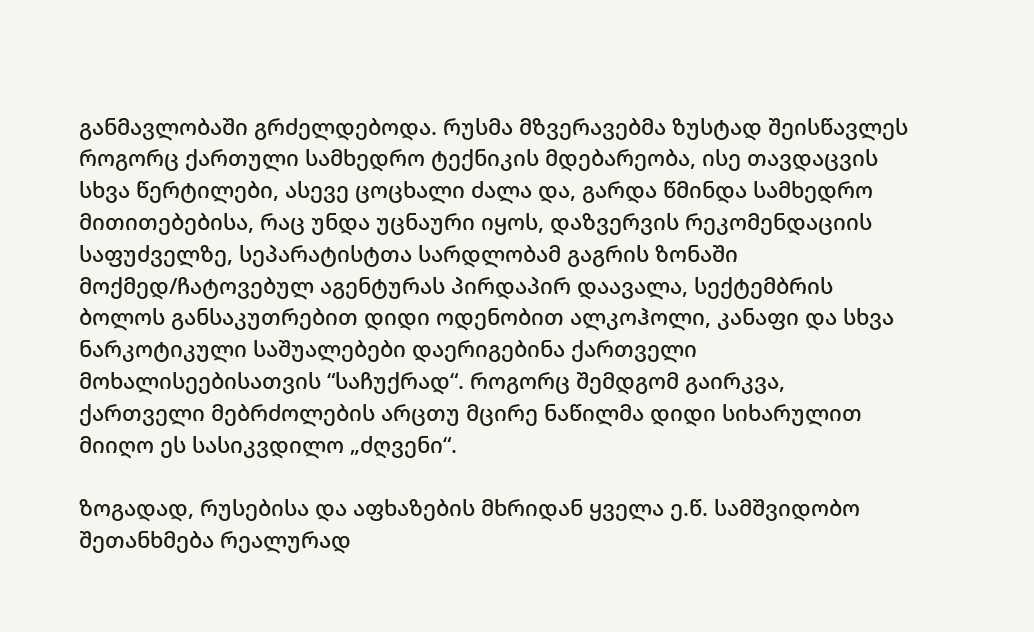განმავლობაში გრძელდებოდა. რუსმა მზვერავებმა ზუსტად შეისწავლეს როგორც ქართული სამხედრო ტექნიკის მდებარეობა, ისე თავდაცვის სხვა წერტილები, ასევე ცოცხალი ძალა და, გარდა წმინდა სამხედრო მითითებებისა, რაც უნდა უცნაური იყოს, დაზვერვის რეკომენდაციის საფუძველზე, სეპარატისტთა სარდლობამ გაგრის ზონაში მოქმედ/ჩატოვებულ აგენტურას პირდაპირ დაავალა, სექტემბრის ბოლოს განსაკუთრებით დიდი ოდენობით ალკოჰოლი, კანაფი და სხვა ნარკოტიკული საშუალებები დაერიგებინა ქართველი მოხალისეებისათვის “საჩუქრად“. როგორც შემდგომ გაირკვა, ქართველი მებრძოლების არცთუ მცირე ნაწილმა დიდი სიხარულით მიიღო ეს სასიკვდილო „ძღვენი“.

ზოგადად, რუსებისა და აფხაზების მხრიდან ყველა ე.წ. სამშვიდობო შეთანხმება რეალურად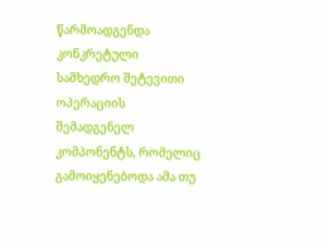წარმოადგენდა კონკრეტული სამხედრო შეტევითი ოპერაციის შემადგენელ კომპონენტს, რომელიც გამოიყენებოდა ამა თუ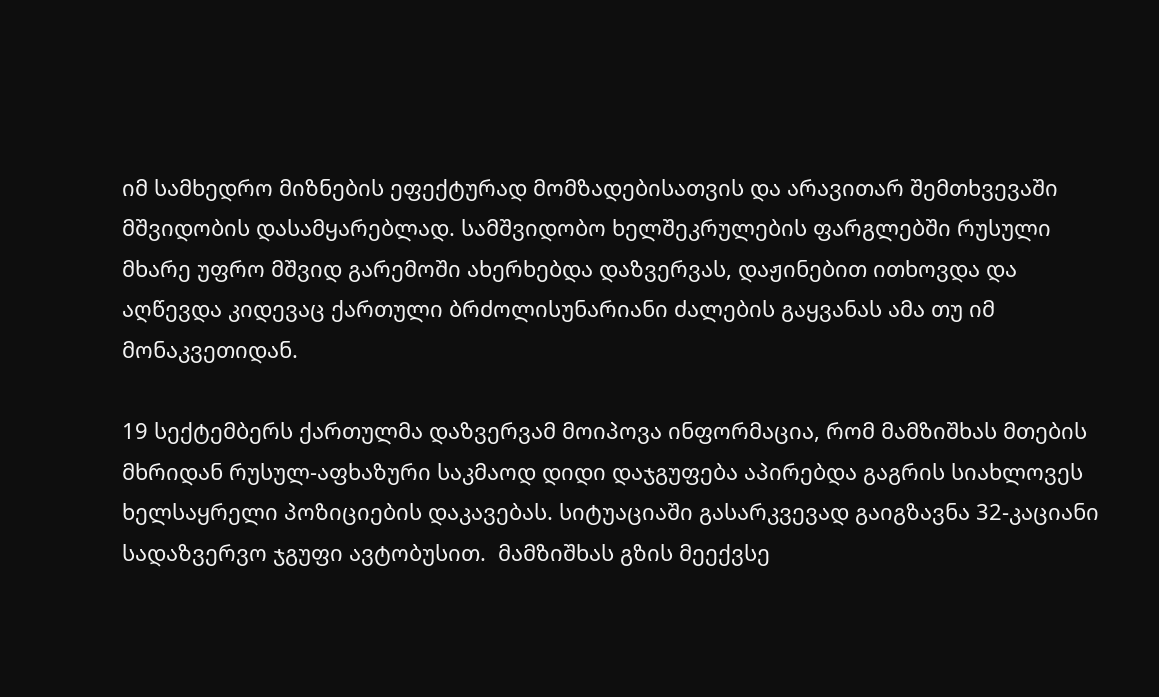იმ სამხედრო მიზნების ეფექტურად მომზადებისათვის და არავითარ შემთხვევაში მშვიდობის დასამყარებლად. სამშვიდობო ხელშეკრულების ფარგლებში რუსული მხარე უფრო მშვიდ გარემოში ახერხებდა დაზვერვას, დაჟინებით ითხოვდა და აღწევდა კიდევაც ქართული ბრძოლისუნარიანი ძალების გაყვანას ამა თუ იმ მონაკვეთიდან.

19 სექტემბერს ქართულმა დაზვერვამ მოიპოვა ინფორმაცია, რომ მამზიშხას მთების მხრიდან რუსულ-აფხაზური საკმაოდ დიდი დაჯგუფება აპირებდა გაგრის სიახლოვეს ხელსაყრელი პოზიციების დაკავებას. სიტუაციაში გასარკვევად გაიგზავნა 32-კაციანი სადაზვერვო ჯგუფი ავტობუსით.  მამზიშხას გზის მეექვსე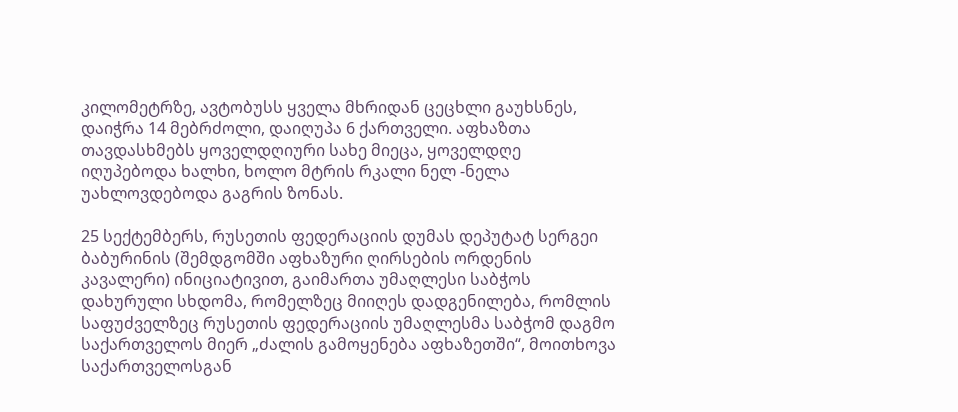კილომეტრზე, ავტობუსს ყველა მხრიდან ცეცხლი გაუხსნეს, დაიჭრა 14 მებრძოლი, დაიღუპა 6 ქართველი. აფხაზთა თავდასხმებს ყოველდღიური სახე მიეცა, ყოველდღე იღუპებოდა ხალხი, ხოლო მტრის რკალი ნელ -ნელა უახლოვდებოდა გაგრის ზონას.

25 სექტემბერს, რუსეთის ფედერაციის დუმას დეპუტატ სერგეი ბაბურინის (შემდგომში აფხაზური ღირსების ორდენის კავალერი) ინიციატივით, გაიმართა უმაღლესი საბჭოს დახურული სხდომა, რომელზეც მიიღეს დადგენილება, რომლის საფუძველზეც რუსეთის ფედერაციის უმაღლესმა საბჭომ დაგმო საქართველოს მიერ „ძალის გამოყენება აფხაზეთში“, მოითხოვა საქართველოსგან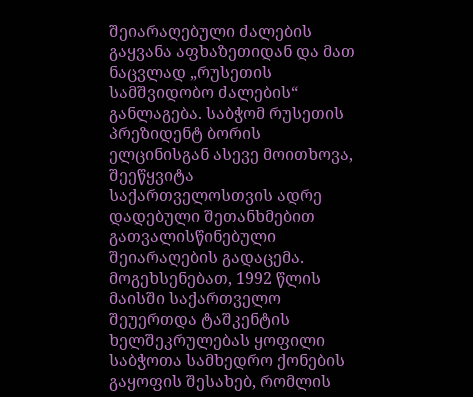შეიარაღებული ძალების გაყვანა აფხაზეთიდან და მათ ნაცვლად „რუსეთის სამშვიდობო ძალების“ განლაგება. საბჭომ რუსეთის პრეზიდენტ ბორის ელცინისგან ასევე მოითხოვა, შეეწყვიტა საქართველოსთვის ადრე დადებული შეთანხმებით გათვალისწინებული შეიარაღების გადაცემა. მოგეხსენებათ, 1992 წლის მაისში საქართველო შეუერთდა ტაშკენტის ხელშეკრულებას ყოფილი საბჭოთა სამხედრო ქონების გაყოფის შესახებ, რომლის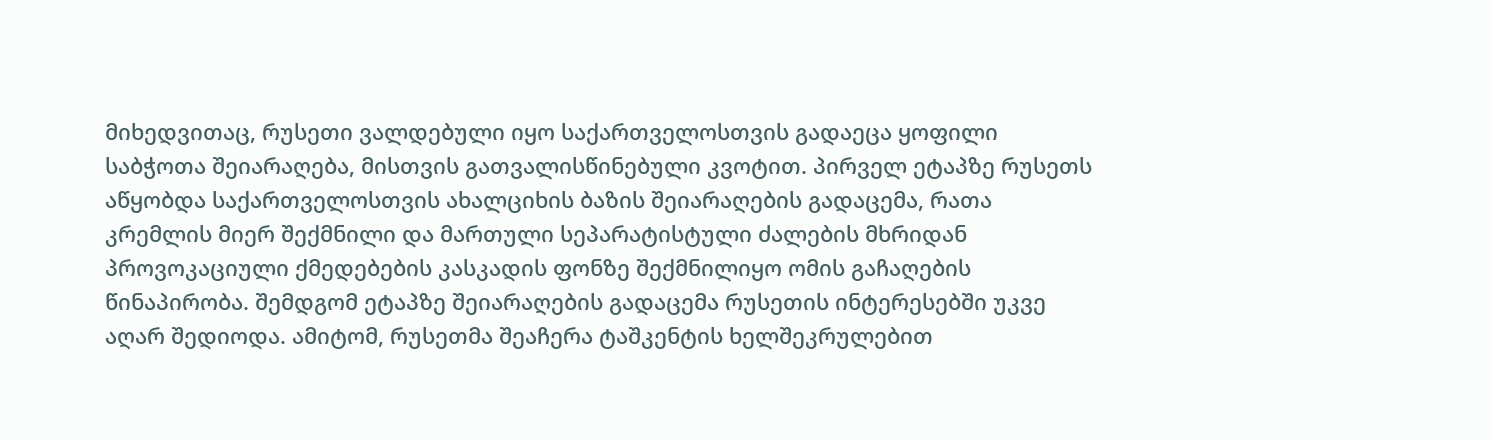მიხედვითაც, რუსეთი ვალდებული იყო საქართველოსთვის გადაეცა ყოფილი საბჭოთა შეიარაღება, მისთვის გათვალისწინებული კვოტით. პირველ ეტაპზე რუსეთს აწყობდა საქართველოსთვის ახალციხის ბაზის შეიარაღების გადაცემა, რათა კრემლის მიერ შექმნილი და მართული სეპარატისტული ძალების მხრიდან პროვოკაციული ქმედებების კასკადის ფონზე შექმნილიყო ომის გაჩაღების წინაპირობა. შემდგომ ეტაპზე შეიარაღების გადაცემა რუსეთის ინტერესებში უკვე აღარ შედიოდა. ამიტომ, რუსეთმა შეაჩერა ტაშკენტის ხელშეკრულებით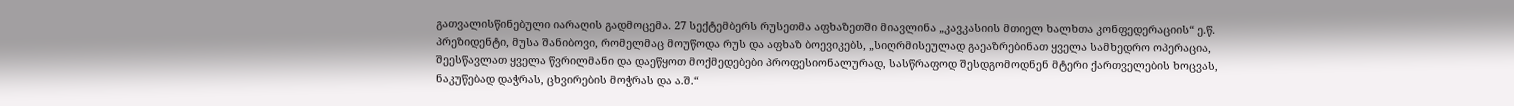გათვალისწინებული იარაღის გადმოცემა. 27 სექტემბერს რუსეთმა აფხაზეთში მიავლინა „კავკასიის მთიელ ხალხთა კონფედერაციის“ ე.წ. პრეზიდენტი, მუსა შანიბოვი, რომელმაც მოუწოდა რუს და აფხაზ ბოევიკებს, „სიღრმისეულად გაეაზრებინათ ყველა სამხედრო ოპერაცია, შეესწავლათ ყველა წვრილმანი და დაეწყოთ მოქმედებები პროფესიონალურად, სასწრაფოდ შესდგომოდნენ მტერი ქართველების ხოცვას, ნაკუწებად დაჭრას, ცხვირების მოჭრას და ა.შ.“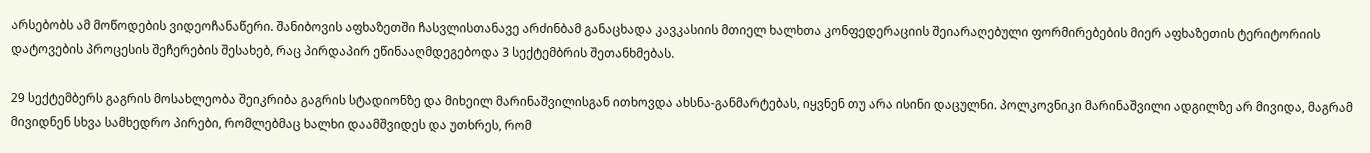არსებობს ამ მოწოდების ვიდეოჩანაწერი. შანიბოვის აფხაზეთში ჩასვლისთანავე არძინბამ განაცხადა კავკასიის მთიელ ხალხთა კონფედერაციის შეიარაღებული ფორმირებების მიერ აფხაზეთის ტერიტორიის დატოვების პროცესის შეჩერების შესახებ, რაც პირდაპირ ეწინააღმდეგებოდა 3 სექტემბრის შეთანხმებას.

29 სექტემბერს გაგრის მოსახლეობა შეიკრიბა გაგრის სტადიონზე და მიხეილ მარინაშვილისგან ითხოვდა ახსნა-განმარტებას, იყვნენ თუ არა ისინი დაცულნი. პოლკოვნიკი მარინაშვილი ადგილზე არ მივიდა, მაგრამ მივიდნენ სხვა სამხედრო პირები, რომლებმაც ხალხი დაამშვიდეს და უთხრეს, რომ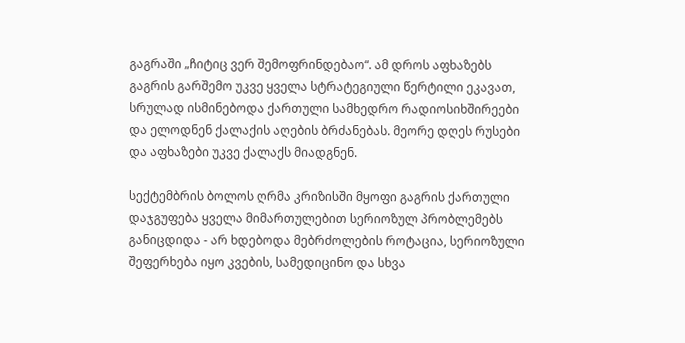გაგრაში „ჩიტიც ვერ შემოფრინდებაო“. ამ დროს აფხაზებს გაგრის გარშემო უკვე ყველა სტრატეგიული წერტილი ეკავათ, სრულად ისმინებოდა ქართული სამხედრო რადიოსიხშირეები და ელოდნენ ქალაქის აღების ბრძანებას. მეორე დღეს რუსები და აფხაზები უკვე ქალაქს მიადგნენ.

სექტემბრის ბოლოს ღრმა კრიზისში მყოფი გაგრის ქართული დაჯგუფება ყველა მიმართულებით სერიოზულ პრობლემებს განიცდიდა - არ ხდებოდა მებრძოლების როტაცია, სერიოზული შეფერხება იყო კვების, სამედიცინო და სხვა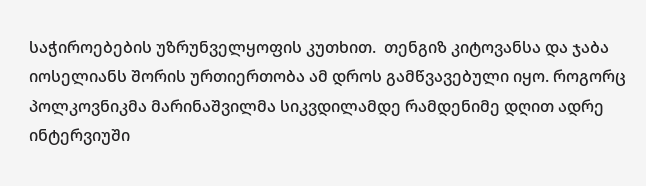საჭიროებების უზრუნველყოფის კუთხით.  თენგიზ კიტოვანსა და ჯაბა იოსელიანს შორის ურთიერთობა ამ დროს გამწვავებული იყო. როგორც პოლკოვნიკმა მარინაშვილმა სიკვდილამდე რამდენიმე დღით ადრე ინტერვიუში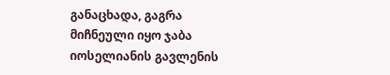განაცხადა, გაგრა მიჩნეული იყო ჯაბა იოსელიანის გავლენის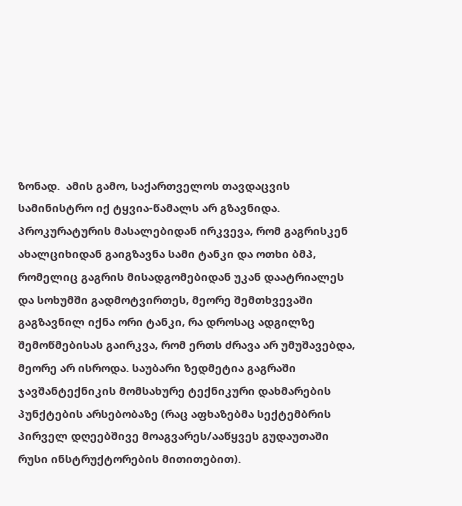ზონად.  ამის გამო, საქართველოს თავდაცვის სამინისტრო იქ ტყვია-წამალს არ გზავნიდა. პროკურატურის მასალებიდან ირკვევა, რომ გაგრისკენ ახალციხიდან გაიგზავნა სამი ტანკი და ოთხი ბმპ, რომელიც გაგრის მისადგომებიდან უკან დაატრიალეს და სოხუმში გადმოტვირთეს, მეორე შემთხვევაში გაგზავნილ იქნა ორი ტანკი, რა დროსაც ადგილზე შემოწმებისას გაირკვა, რომ ერთს ძრავა არ უმუშავებდა, მეორე არ ისროდა. საუბარი ზედმეტია გაგრაში ჯავშანტექნიკის მომსახურე ტექნიკური დახმარების პუნქტების არსებობაზე (რაც აფხაზებმა სექტემბრის პირველ დღეებშივე მოაგვარეს/ააწყვეს გუდაუთაში რუსი ინსტრუქტორების მითითებით).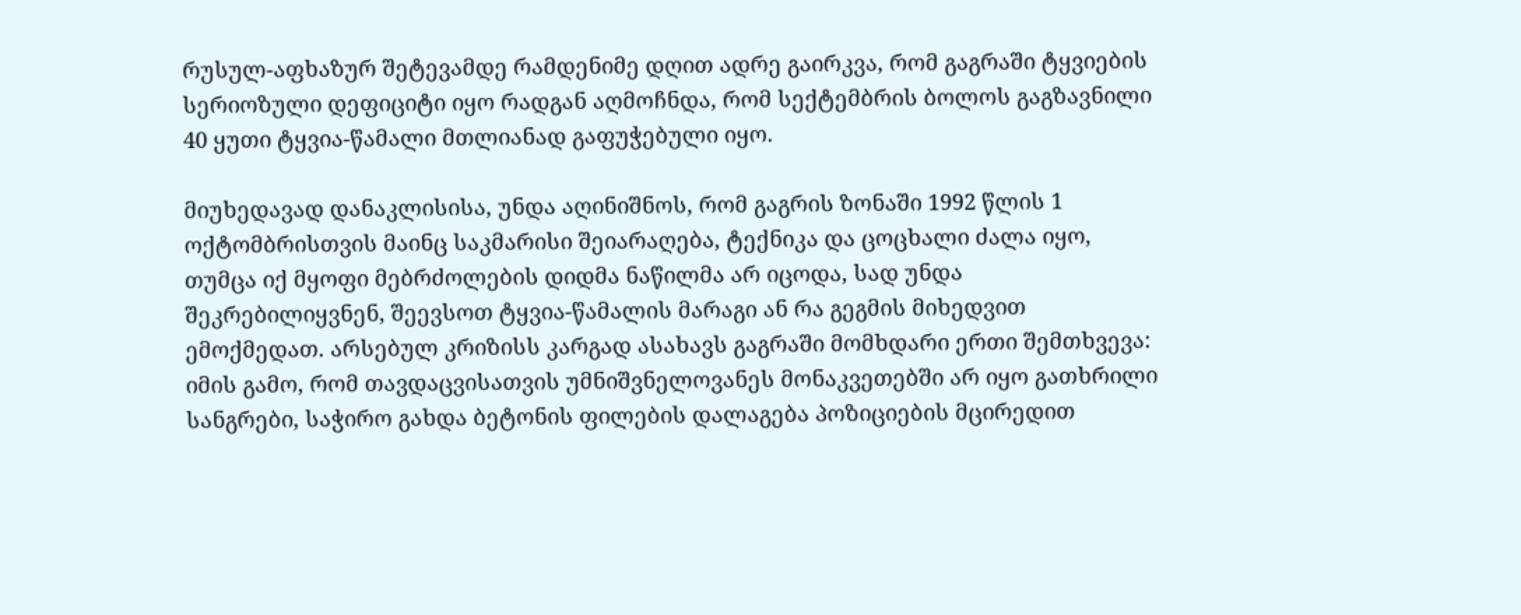რუსულ-აფხაზურ შეტევამდე რამდენიმე დღით ადრე გაირკვა, რომ გაგრაში ტყვიების სერიოზული დეფიციტი იყო რადგან აღმოჩნდა, რომ სექტემბრის ბოლოს გაგზავნილი 40 ყუთი ტყვია-წამალი მთლიანად გაფუჭებული იყო.

მიუხედავად დანაკლისისა, უნდა აღინიშნოს, რომ გაგრის ზონაში 1992 წლის 1 ოქტომბრისთვის მაინც საკმარისი შეიარაღება, ტექნიკა და ცოცხალი ძალა იყო, თუმცა იქ მყოფი მებრძოლების დიდმა ნაწილმა არ იცოდა, სად უნდა შეკრებილიყვნენ, შეევსოთ ტყვია-წამალის მარაგი ან რა გეგმის მიხედვით ემოქმედათ. არსებულ კრიზისს კარგად ასახავს გაგრაში მომხდარი ერთი შემთხვევა: იმის გამო, რომ თავდაცვისათვის უმნიშვნელოვანეს მონაკვეთებში არ იყო გათხრილი სანგრები, საჭირო გახდა ბეტონის ფილების დალაგება პოზიციების მცირედით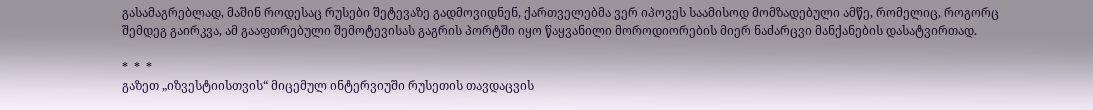გასამაგრებლად, მაშინ როდესაც რუსები შეტევაზე გადმოვიდნენ, ქართველებმა ვერ იპოვეს საამისოდ მომზადებული ამწე, რომელიც, როგორც შემდეგ გაირკვა, ამ გააფთრებული შემოტევისას გაგრის პორტში იყო წაყვანილი მოროდიორების მიერ ნაძარცვი მანქანების დასატვირთად.

*  *  *
გაზეთ „იზვესტიისთვის“ მიცემულ ინტერვიუში რუსეთის თავდაცვის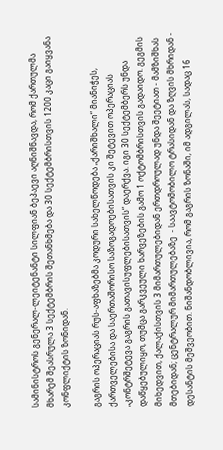სამინისტროს გენერალ-ლეიტენანტი სილფიან ბეპაევი აღნიშნავდა, რომ ქართულმა მხარემ შეასრულა 3 სექტემბრის შეთანხმება და 30 სექტემბრისთვის 1200 კაცი გაიყვანა კონფლიქტის ზონიდან.

გაგრის ოპერაციას რუს-აფხაზებმა კოდური სახელწოდება „ქარიშხალი“ მიანიჭეს, ქართველებისა და საერთაშორისო საზოგადოებისათვის კი შეტევით ოპერაციას „კონტრშეტევა გაგრის გათავისუფლებისათვის“ დაერქვა. იგი 30 სექტემბერს უნდა დაწყებულიყო, თუმცა გარკვეული ხარვეზების გამო 1 ოქტომბრისთვის გადაიდო. გეგმის მიხედვით, ქალაქისთვის 3 მიმართულებიდან ერთდროულად უნდა შეეტიათ - მამზიშხას მთებიდან; ცენტრალურ მიმართულებაზე  - საავტომობილო ტრასიდან და ზღვის მხრიდან - დესანტის მეშვეობით. ნიშანდობლივია, რომ გაგრის ზონაში, იმ ადგილას, სადაც 16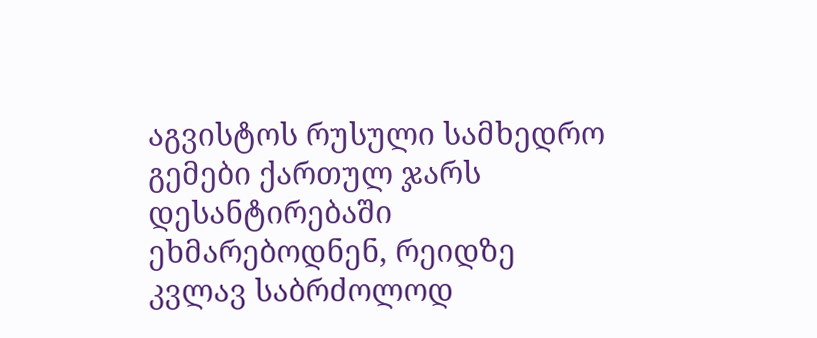აგვისტოს რუსული სამხედრო გემები ქართულ ჯარს დესანტირებაში ეხმარებოდნენ, რეიდზე კვლავ საბრძოლოდ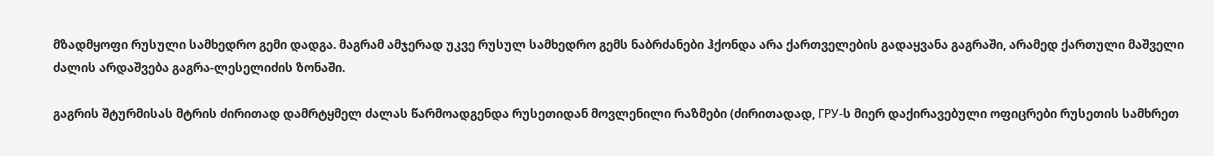მზადმყოფი რუსული სამხედრო გემი დადგა. მაგრამ ამჯერად უკვე რუსულ სამხედრო გემს ნაბრძანები ჰქონდა არა ქართველების გადაყვანა გაგრაში, არამედ ქართული მაშველი ძალის არდაშვება გაგრა-ლესელიძის ზონაში.

გაგრის შტურმისას მტრის ძირითად დამრტყმელ ძალას წარმოადგენდა რუსეთიდან მოვლენილი რაზმები (ძირითადად, ГРУ-ს მიერ დაქირავებული ოფიცრები რუსეთის სამხრეთ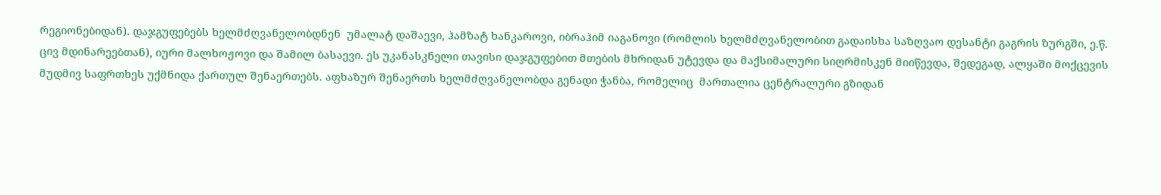რეგიონებიდან). დაჯგუფებებს ხელმძღვანელობდნენ  უმალატ დაშაევი, ჰამზატ ხანკაროვი, იბრაჰიმ იაგანოვი (რომლის ხელმძღვანელობით გადაისხა საზღვაო დესანტი გაგრის ზურგში, ე.წ. ცივ მდინარეებთან), იური მალხოჟოვი და შამილ ბასაევი. ეს უკანასკნელი თავისი დაჯგუფებით მთების მხრიდან უტევდა და მაქსიმალური სიღრმისკენ მიიწევდა, შედეგად, ალყაში მოქცევის მუდმივ საფრთხეს უქმნიდა ქართულ შენაერთებს. აფხაზურ შენაერთს ხელმძღვანელობდა გენადი ჭანბა, რომელიც  მართალია ცენტრალური გზიდან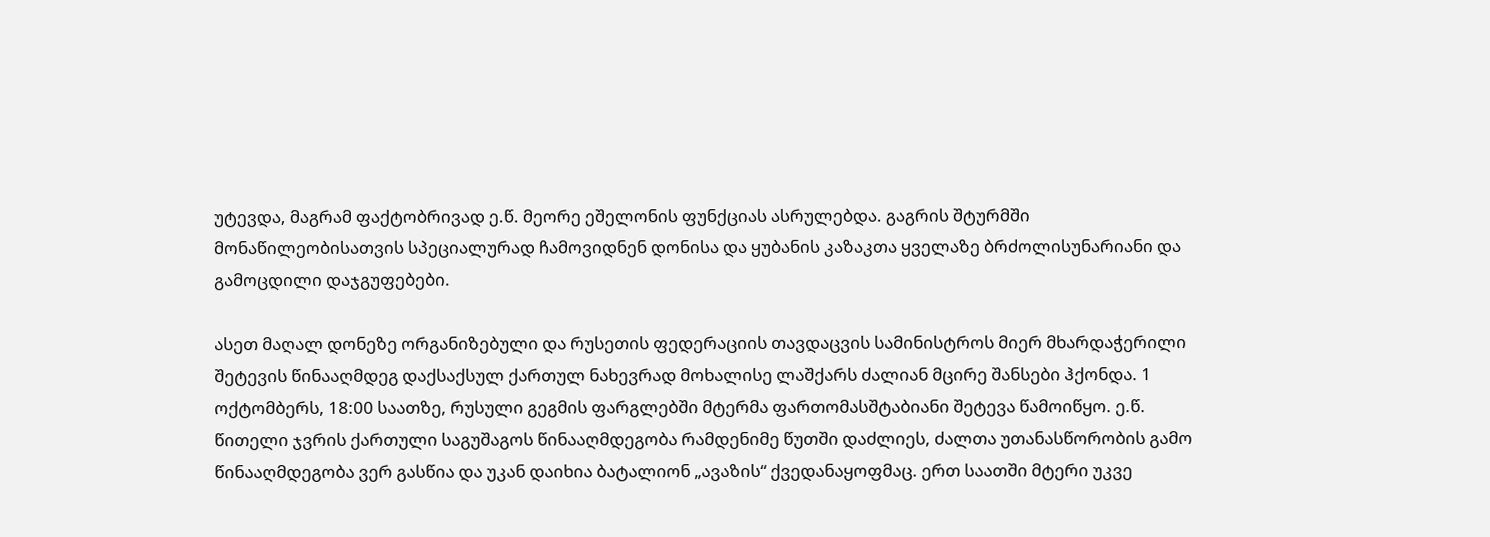უტევდა, მაგრამ ფაქტობრივად ე.წ. მეორე ეშელონის ფუნქციას ასრულებდა. გაგრის შტურმში მონაწილეობისათვის სპეციალურად ჩამოვიდნენ დონისა და ყუბანის კაზაკთა ყველაზე ბრძოლისუნარიანი და გამოცდილი დაჯგუფებები.

ასეთ მაღალ დონეზე ორგანიზებული და რუსეთის ფედერაციის თავდაცვის სამინისტროს მიერ მხარდაჭერილი შეტევის წინააღმდეგ დაქსაქსულ ქართულ ნახევრად მოხალისე ლაშქარს ძალიან მცირე შანსები ჰქონდა. 1 ოქტომბერს, 18:00 საათზე, რუსული გეგმის ფარგლებში მტერმა ფართომასშტაბიანი შეტევა წამოიწყო. ე.წ. წითელი ჯვრის ქართული საგუშაგოს წინააღმდეგობა რამდენიმე წუთში დაძლიეს, ძალთა უთანასწორობის გამო წინააღმდეგობა ვერ გასწია და უკან დაიხია ბატალიონ „ავაზის“ ქვედანაყოფმაც. ერთ საათში მტერი უკვე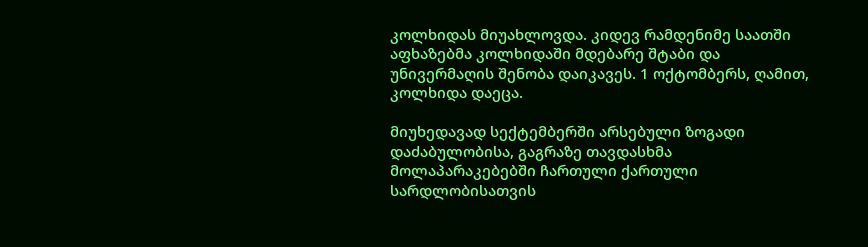კოლხიდას მიუახლოვდა. კიდევ რამდენიმე საათში აფხაზებმა კოლხიდაში მდებარე შტაბი და უნივერმაღის შენობა დაიკავეს. 1 ოქტომბერს, ღამით, კოლხიდა დაეცა.

მიუხედავად სექტემბერში არსებული ზოგადი დაძაბულობისა, გაგრაზე თავდასხმა მოლაპარაკებებში ჩართული ქართული სარდლობისათვის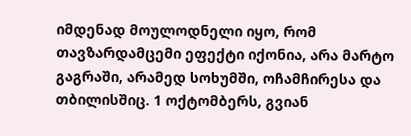იმდენად მოულოდნელი იყო, რომ თავზარდამცემი ეფექტი იქონია, არა მარტო გაგრაში, არამედ სოხუმში, ოჩამჩირესა და თბილისშიც. 1 ოქტომბერს, გვიან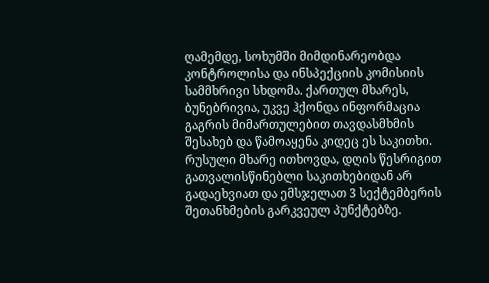ღამემდე, სოხუმში მიმდინარეობდა კონტროლისა და ინსპექციის კომისიის სამმხრივი სხდომა. ქართულ მხარეს, ბუნებრივია, უკვე ჰქონდა ინფორმაცია გაგრის მიმართულებით თავდასმხმის შესახებ და წამოაყენა კიდეც ეს საკითხი. რუსული მხარე ითხოვდა, დღის წესრიგით გათვალისწინებლი საკითხებიდან არ გადაეხვიათ და ემსჯელათ 3 სექტემბერის შეთანხმების გარკვეულ პუნქტებზე.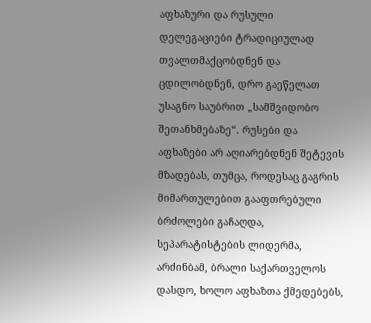აფხაზური და რუსული დელეგაციები ტრადიციულად თვალთმაქცობდნენ და ცდილობდნენ, დრო გაეწელათ უსაგნო საუბრით „სამშვიდობო შეთანხმებაზე“. რუსები და აფხაზები არ აღიარებდნენ შეტევის მზადებას, თუმცა, როდესაც გაგრის მიმართულებით გააფთრებული ბრძოლები გაჩაღდა, სეპარატისტების ლიდერმა, არძინბამ, ბრალი საქართველოს დასდო, ხოლო აფხაზთა ქმედებებს,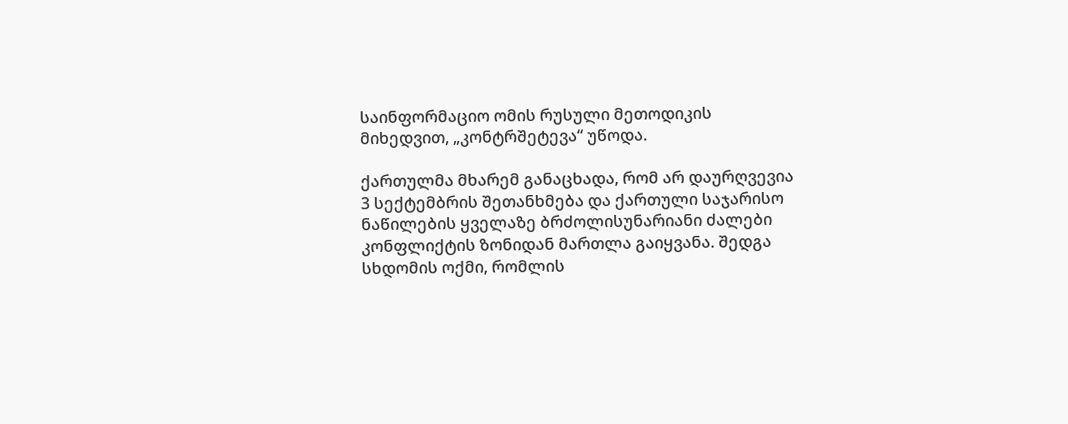საინფორმაციო ომის რუსული მეთოდიკის მიხედვით, „კონტრშეტევა“ უწოდა.

ქართულმა მხარემ განაცხადა, რომ არ დაურღვევია 3 სექტემბრის შეთანხმება და ქართული საჯარისო ნაწილების ყველაზე ბრძოლისუნარიანი ძალები კონფლიქტის ზონიდან მართლა გაიყვანა. შედგა სხდომის ოქმი, რომლის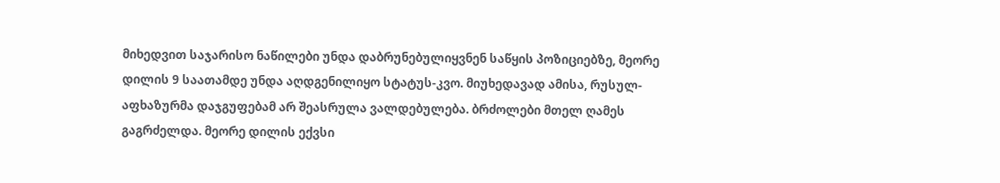მიხედვით საჯარისო ნაწილები უნდა დაბრუნებულიყვნენ საწყის პოზიციებზე, მეორე დილის 9 საათამდე უნდა აღდგენილიყო სტატუს-კვო. მიუხედავად ამისა, რუსულ-აფხაზურმა დაჯგუფებამ არ შეასრულა ვალდებულება. ბრძოლები მთელ ღამეს გაგრძელდა. მეორე დილის ექვსი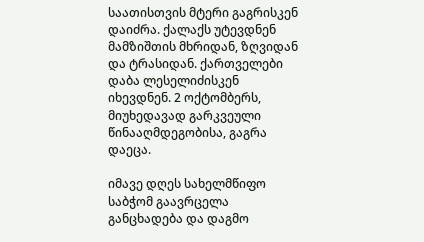საათისთვის მტერი გაგრისკენ დაიძრა. ქალაქს უტევდნენ მამზიშთის მხრიდან, ზღვიდან და ტრასიდან. ქართველები დაბა ლესელიძისკენ იხევდნენ. 2 ოქტომბერს, მიუხედავად გარკვეული წინააღმდეგობისა, გაგრა დაეცა.

იმავე დღეს სახელმწიფო საბჭომ გაავრცელა განცხადება და დაგმო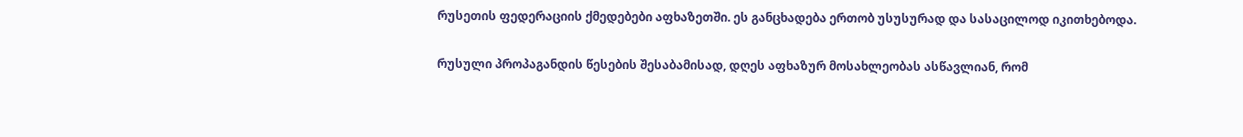რუსეთის ფედერაციის ქმედებები აფხაზეთში. ეს განცხადება ერთობ უსუსურად და სასაცილოდ იკითხებოდა.

რუსული პროპაგანდის წესების შესაბამისად, დღეს აფხაზურ მოსახლეობას ასწავლიან, რომ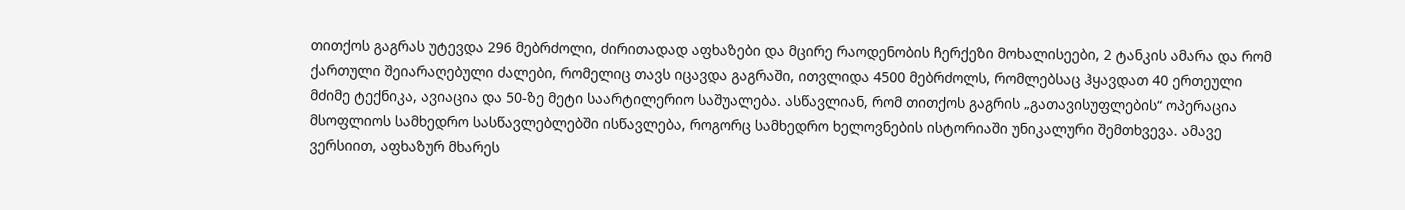თითქოს გაგრას უტევდა 296 მებრძოლი, ძირითადად აფხაზები და მცირე რაოდენობის ჩერქეზი მოხალისეები, 2 ტანკის ამარა და რომ ქართული შეიარაღებული ძალები, რომელიც თავს იცავდა გაგრაში, ითვლიდა 4500 მებრძოლს, რომლებსაც ჰყავდათ 40 ერთეული მძიმე ტექნიკა, ავიაცია და 50-ზე მეტი საარტილერიო საშუალება. ასწავლიან, რომ თითქოს გაგრის „გათავისუფლების“ ოპერაცია მსოფლიოს სამხედრო სასწავლებლებში ისწავლება, როგორც სამხედრო ხელოვნების ისტორიაში უნიკალური შემთხვევა. ამავე ვერსიით, აფხაზურ მხარეს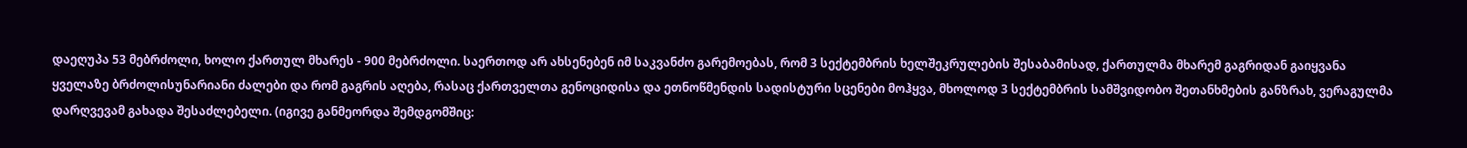დაეღუპა 53 მებრძოლი, ხოლო ქართულ მხარეს - 900 მებრძოლი. საერთოდ არ ახსენებენ იმ საკვანძო გარემოებას, რომ 3 სექტემბრის ხელშეკრულების შესაბამისად, ქართულმა მხარემ გაგრიდან გაიყვანა ყველაზე ბრძოლისუნარიანი ძალები და რომ გაგრის აღება, რასაც ქართველთა გენოციდისა და ეთნოწმენდის სადისტური სცენები მოჰყვა, მხოლოდ 3 სექტემბრის სამშვიდობო შეთანხმების განზრახ, ვერაგულმა დარღვევამ გახადა შესაძლებელი. (იგივე განმეორდა შემდგომშიც: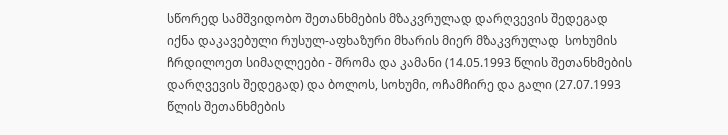სწორედ სამშვიდობო შეთანხმების მზაკვრულად დარღვევის შედეგად იქნა დაკავებული რუსულ-აფხაზური მხარის მიერ მზაკვრულად  სოხუმის ჩრდილოეთ სიმაღლეები - შრომა და კამანი (14.05.1993 წლის შეთანხმების დარღვევის შედეგად) და ბოლოს, სოხუმი, ოჩამჩირე და გალი (27.07.1993 წლის შეთანხმების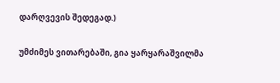დარღვევის შედეგად.)

უმძიმეს ვითარებაში, გია ყარყარაშვილმა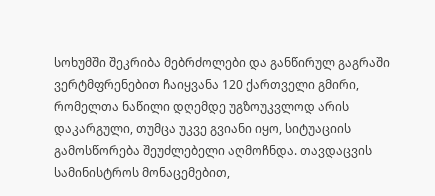სოხუმში შეკრიბა მებრძოლები და განწირულ გაგრაში ვერტმფრენებით ჩაიყვანა 120 ქართველი გმირი, რომელთა ნაწილი დღემდე უგზოუკვლოდ არის დაკარგული, თუმცა უკვე გვიანი იყო, სიტუაციის გამოსწორება შეუძლებელი აღმოჩნდა. თავდაცვის სამინისტროს მონაცემებით,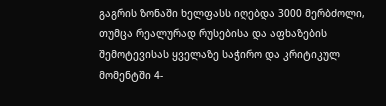გაგრის ზონაში ხელფასს იღებდა 3000 მერბძოლი, თუმცა რეალურად რუსებისა და აფხაზების შემოტევისას ყველაზე საჭირო და კრიტიკულ მომენტში 4-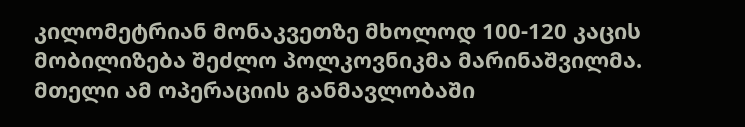კილომეტრიან მონაკვეთზე მხოლოდ 100-120 კაცის მობილიზება შეძლო პოლკოვნიკმა მარინაშვილმა. მთელი ამ ოპერაციის განმავლობაში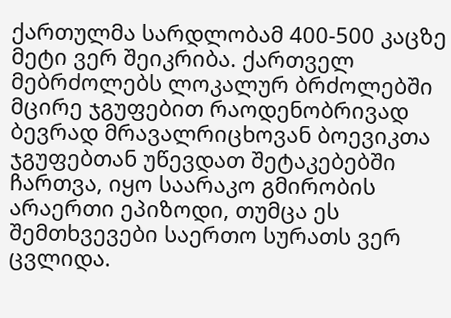ქართულმა სარდლობამ 400-500 კაცზე მეტი ვერ შეიკრიბა. ქართველ მებრძოლებს ლოკალურ ბრძოლებში მცირე ჯგუფებით რაოდენობრივად ბევრად მრავალრიცხოვან ბოევიკთა ჯგუფებთან უწევდათ შეტაკებებში ჩართვა, იყო საარაკო გმირობის არაერთი ეპიზოდი, თუმცა ეს შემთხვევები საერთო სურათს ვერ ცვლიდა.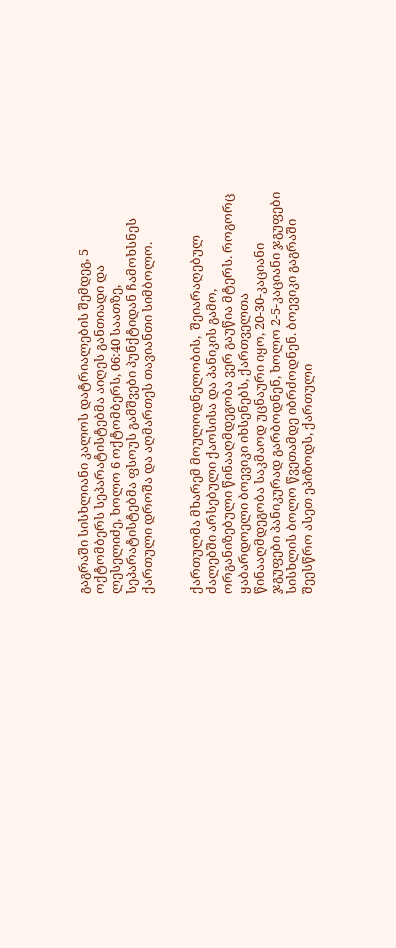გაგრაში სისხლიანი კალოს დატრიალების შემდეგ, 5 ოქტომბერს სეპარატისტებმა აიღეს განთიადი და ლესელიძე, ხოლო 6 ოქტომბერს, 06:40 საათზე, სეპარატისტებმა ფსოუს გამშვები პუნქტიდან ჩამოხსნეს ქართული დროშა და აღმართეს თავიანთი სიმბოლო.


ქართულმა მხარემ მოულოდნელობის,  შეიარაღებულ ძალებში არსებული ქაოსისა და პანიკის გამო, ორგანიზებული წინააღმდეგობა ვერ გაუწია მტერს. როგორც ყაბარდოელი ბოევიკი იხსენებს, ქართველთა წინააღმდეგობა საკმაოდ უცნაური იყო, 20-30-კაციანი ჯგუფები პანიკურად გარბოდნენ, ხოლო 2-5-კაციანი ჯგუფები სისხლის ბოლო წვეთამდე იბრძოდნენ. ბოევიკი გაგრაში შეესწრო ასეთ ეპიზოდს, ქართული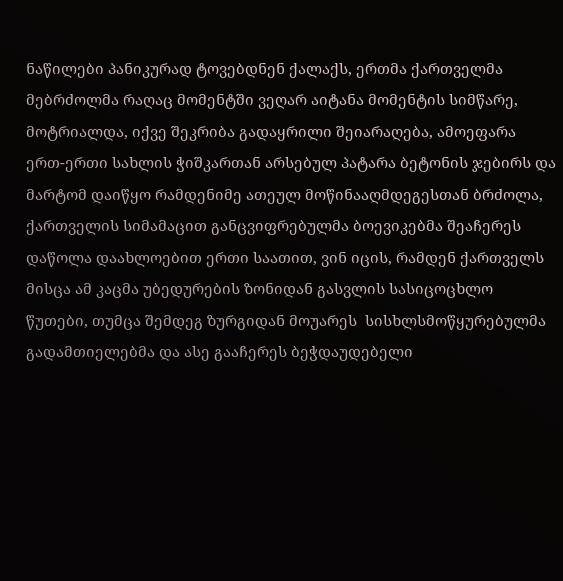ნაწილები პანიკურად ტოვებდნენ ქალაქს, ერთმა ქართველმა მებრძოლმა რაღაც მომენტში ვეღარ აიტანა მომენტის სიმწარე, მოტრიალდა, იქვე შეკრიბა გადაყრილი შეიარაღება, ამოეფარა ერთ-ერთი სახლის ჭიშკართან არსებულ პატარა ბეტონის ჯებირს და მარტომ დაიწყო რამდენიმე ათეულ მოწინააღმდეგესთან ბრძოლა, ქართველის სიმამაცით განცვიფრებულმა ბოევიკებმა შეაჩერეს დაწოლა დაახლოებით ერთი საათით, ვინ იცის, რამდენ ქართველს მისცა ამ კაცმა უბედურების ზონიდან გასვლის სასიცოცხლო წუთები, თუმცა შემდეგ ზურგიდან მოუარეს  სისხლსმოწყურებულმა გადამთიელებმა და ასე გააჩერეს ბეჭდაუდებელი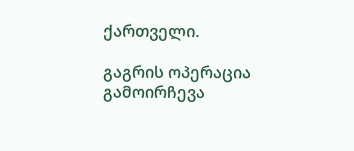ქართველი.

გაგრის ოპერაცია გამოირჩევა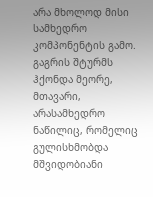არა მხოლოდ მისი სამხედრო კომპონენტის გამო. გაგრის შტურმს ჰქონდა მეორე, მთავარი, არასამხედრო ნაწილიც, რომელიც გულისხმობდა მშვიდობიანი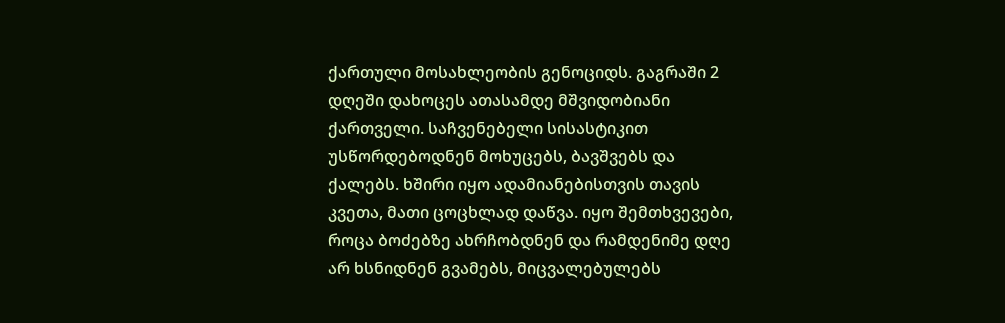ქართული მოსახლეობის გენოციდს. გაგრაში 2 დღეში დახოცეს ათასამდე მშვიდობიანი ქართველი. საჩვენებელი სისასტიკით უსწორდებოდნენ მოხუცებს, ბავშვებს და ქალებს. ხშირი იყო ადამიანებისთვის თავის კვეთა, მათი ცოცხლად დაწვა. იყო შემთხვევები, როცა ბოძებზე ახრჩობდნენ და რამდენიმე დღე არ ხსნიდნენ გვამებს, მიცვალებულებს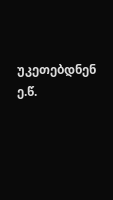უკეთებდნენ ე.წ.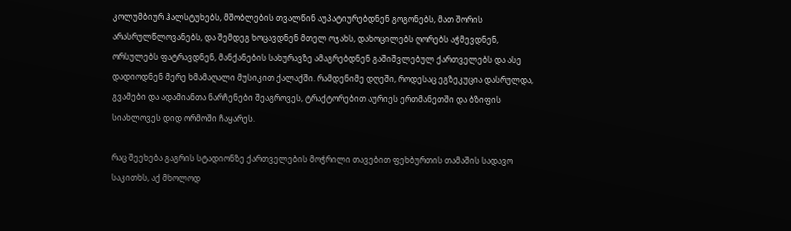კოლუმბიურ ჰალსტუხებს, მშობლების თვალწინ აუპატიურებდნენ გოგონებს, მათ შორის არასრულწლოვანებს, და შემდეგ ხოცავდნენ მთელ ოჯახს, დახოცილებს ღორებს აჭმევდნენ, ორსულებს ფატრავდნენ, მანქანების სახურავზე ამაგრებდნენ გაშიშვლებულ ქართველებს და ასე დადიოდნენ მერე ხმამაღალი მუსიკით ქალაქში. რამდენიმე დღეში, როდესაც ეგზეკუცია დასრულდა, გვამები და ადამიანთა ნარჩენები შეაგროვეს, ტრაქტორებით აურიეს ერთმანეთში და ბზიფის სიახლოვეს დიდ ორმოში ჩაყარეს.

რაც შეეხება გაგრის სტადიონზე ქართველების მოჭრილი თავებით ფეხბურთის თამაშის სადავო საკითხს, აქ მხოლოდ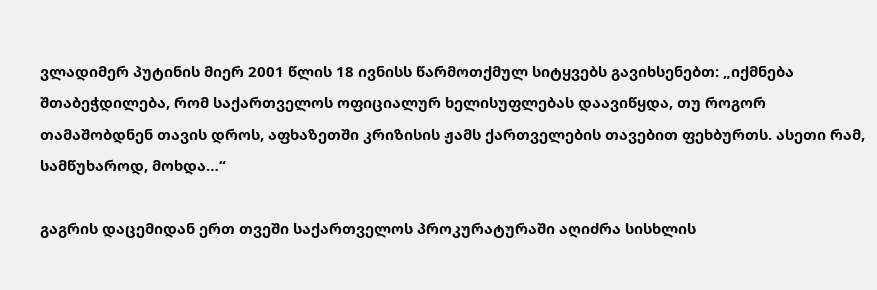ვლადიმერ პუტინის მიერ 2001 წლის 18 ივნისს წარმოთქმულ სიტყვებს გავიხსენებთ: „იქმნება შთაბეჭდილება, რომ საქართველოს ოფიციალურ ხელისუფლებას დაავიწყდა, თუ როგორ თამაშობდნენ თავის დროს, აფხაზეთში კრიზისის ჟამს ქართველების თავებით ფეხბურთს. ასეთი რამ, სამწუხაროდ, მოხდა…“

გაგრის დაცემიდან ერთ თვეში საქართველოს პროკურატურაში აღიძრა სისხლის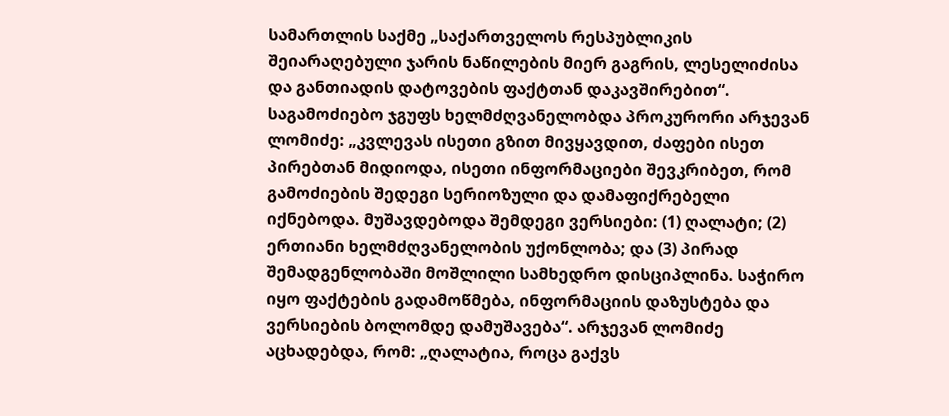სამართლის საქმე „საქართველოს რესპუბლიკის შეიარაღებული ჯარის ნაწილების მიერ გაგრის, ლესელიძისა და განთიადის დატოვების ფაქტთან დაკავშირებით“. საგამოძიებო ჯგუფს ხელმძღვანელობდა პროკურორი არჯევან ლომიძე: „კვლევას ისეთი გზით მივყავდით, ძაფები ისეთ პირებთან მიდიოდა, ისეთი ინფორმაციები შევკრიბეთ, რომ გამოძიების შედეგი სერიოზული და დამაფიქრებელი იქნებოდა. მუშავდებოდა შემდეგი ვერსიები: (1) ღალატი; (2) ერთიანი ხელმძღვანელობის უქონლობა; და (3) პირად შემადგენლობაში მოშლილი სამხედრო დისციპლინა. საჭირო იყო ფაქტების გადამოწმება, ინფორმაციის დაზუსტება და ვერსიების ბოლომდე დამუშავება“. არჯევან ლომიძე აცხადებდა, რომ: „ღალატია, როცა გაქვს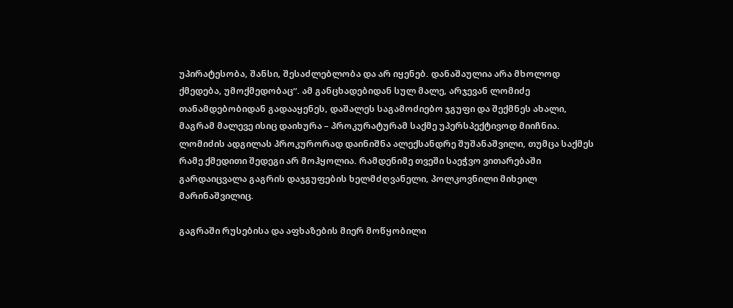უპირატესობა, შანსი, შესაძლებლობა და არ იყენებ. დანაშაულია არა მხოლოდ ქმედება, უმოქმედობაც“. ამ განცხადებიდან სულ მალე, არჯევან ლომიძე თანამდებობიდან გადააყენეს, დაშალეს საგამოძიებო ჯგუფი და შექმნეს ახალი, მაგრამ მალევე ისიც დაიხურა – პროკურატურამ საქმე უპერსპექტივოდ მიიჩნია. ლომიძის ადგილას პროკურორად დაინიშნა ალექსანდრე შუშანაშვილი, თუმცა საქმეს რამე ქმედითი შედეგი არ მოჰყოლია. რამდენიმე თვეში საეჭვო ვითარებაში გარდაიცვალა გაგრის დაჯგუფების ხელმძღვანელი, პოლკოვნილი მიხეილ მარინაშვილიც.

გაგრაში რუსებისა და აფხაზების მიერ მოწყობილი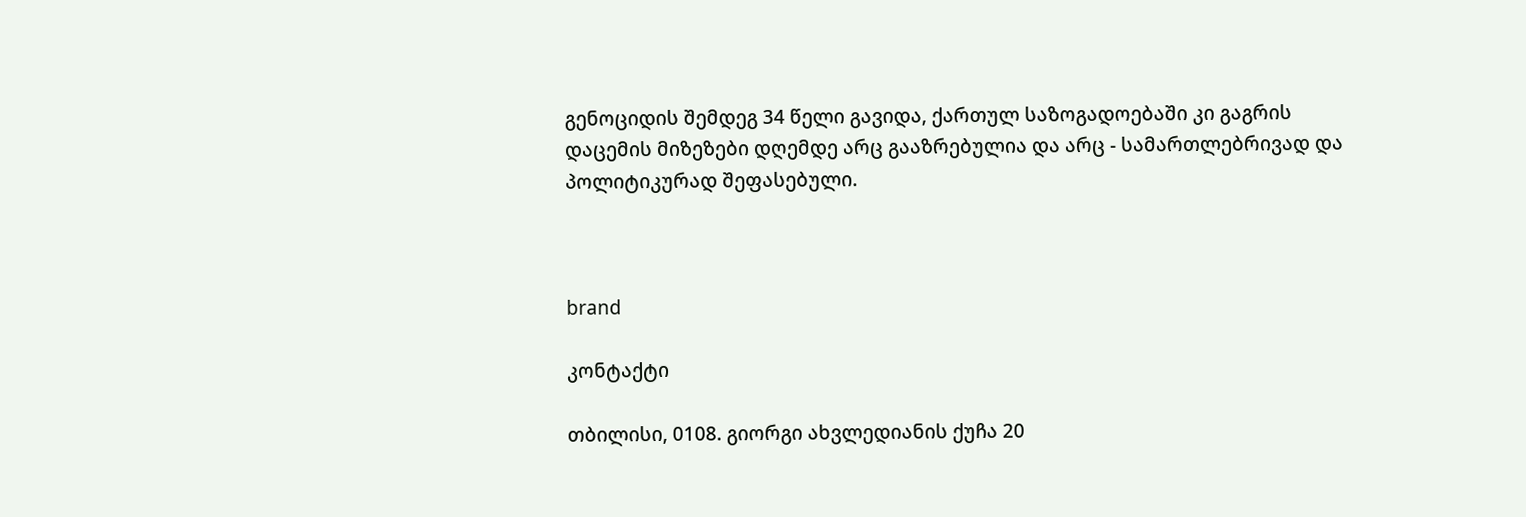გენოციდის შემდეგ 34 წელი გავიდა, ქართულ საზოგადოებაში კი გაგრის დაცემის მიზეზები დღემდე არც გააზრებულია და არც - სამართლებრივად და პოლიტიკურად შეფასებული.



brand

კონტაქტი

თბილისი, 0108. გიორგი ახვლედიანის ქუჩა 20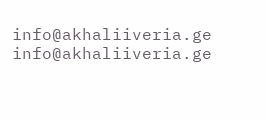info@akhaliiveria.ge info@akhaliiveria.ge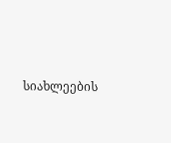სიახლეების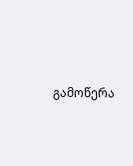გამოწერა